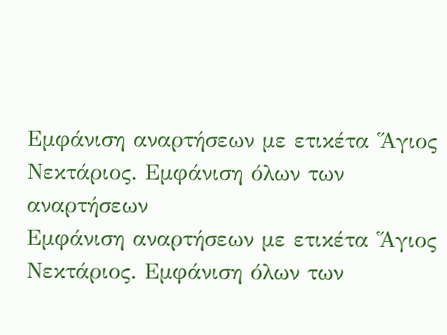Εμφάνιση αναρτήσεων με ετικέτα Ἅγιος Νεκτάριος. Εμφάνιση όλων των αναρτήσεων
Εμφάνιση αναρτήσεων με ετικέτα Ἅγιος Νεκτάριος. Εμφάνιση όλων των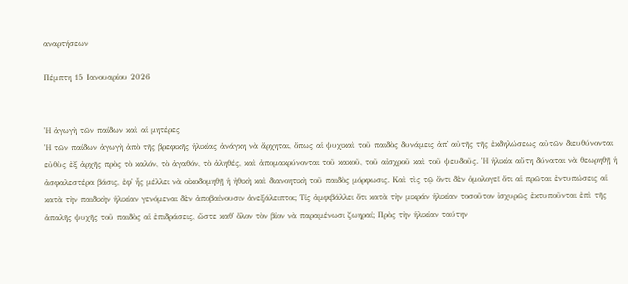αναρτήσεων

Πέμπτη 15 Ιανουαρίου 2026


Ἡ ἀγωγὴ τῶν παίδων καὶ αἱ μητέρες
Ἡ τῶν παίδων ἀγωγὴ ἀπὸ τῆς βρεφικῆς ἡλικίας ἀνάγκη νὰ ἄρχηται, ὅπως αἱ ψυχικαὶ τοῦ παιδὸς δυνάμεις ἀπ᾿ αὐτῆς τῆς ἐκδηλώσεως αὐτῶν διευθύνονται εὐθὺς ἐξ ἀρχῆς πρὸς τὸ καλόν, τὸ ἀγαθόν, τὸ ἀληθές, καὶ ἀπομακρύνονται τοῦ κακοῦ, τοῦ αἰσχροῦ καὶ τοῦ ψευδοῦς. Ἡ ἡλικία αὕτη δύναται νὰ θεωρηθῇ ἡ ἀσφαλεστέρα βάσις, ἐφ᾿ ἧς μέλλει νὰ οἰκοδομηθῇ ἡ ἠθικὴ καὶ διανοητικὴ τοῦ παιδὸς μόρφωσις. Καὶ τὶς τῷ ὄντι δὲν ὁμολογεῖ ὅτι αἱ πρῶται ἐντυπώσεις αἱ κατὰ τὴν παιδικὴν ἡλικίαν γενόμεναι δὲν ἀποβαίνουσιν ἀνεξάλειπτοι; Τίς ἀμφιβάλλει ὅτι κατὰ τὴν μικράν ἡλικίαν τοσοῦτον ἰσχυρῶς ἐκτυποῦνται ἐπὶ τῆς ἁπαλῆς ψυχῆς τοῦ παιδὸς αἱ ἐπιδράσεις, ὥστε καθ᾿ ὅλον τὸν βίον νὰ παραμένωσι ζωηραί; Πρὸς τὴν ἡλικίαν ταύτην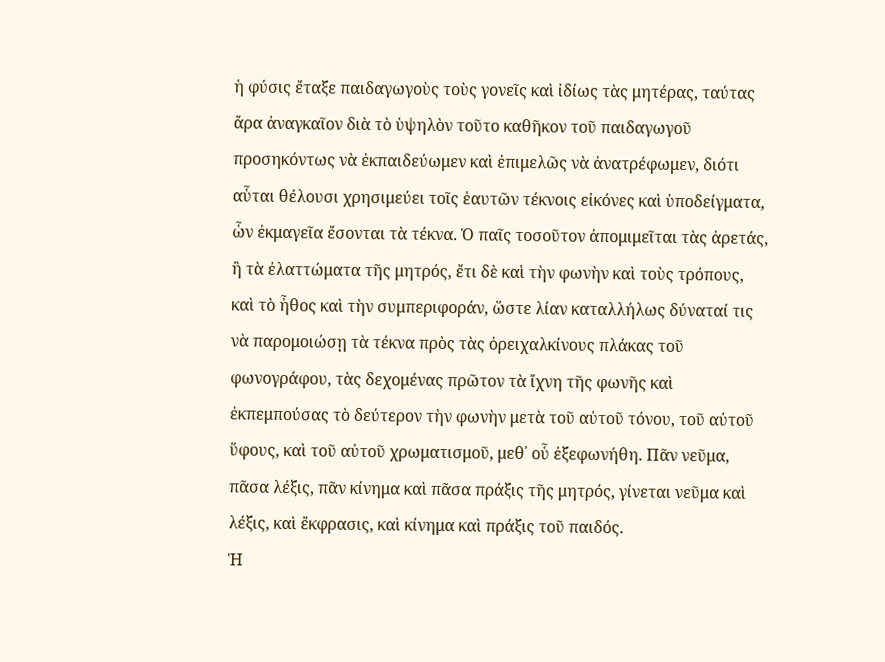ἡ φύσις ἔταξε παιδαγωγοὺς τοὺς γονεῖς καὶ ἰδίως τὰς μητέρας, ταύτας ἄρα ἀναγκαῖον διὰ τὸ ὑψηλὸν τοῦτο καθῆκον τοῦ παιδαγωγοῦ προσηκόντως νὰ ἐκπαιδεύωμεν καὶ ἐπιμελῶς νὰ ἀνατρέφωμεν, διότι αὗται θέλουσι χρησιμεύει τοῖς ἑαυτῶν τέκνοις εἰκόνες καὶ ὑποδείγματα, ὧν ἐκμαγεῖα ἔσονται τὰ τέκνα. Ὁ παῖς τοσοῦτον ἀπομιμεῖται τὰς ἀρετάς, ἢ τὰ ἐλαττώματα τῆς μητρός, ἔτι δὲ καὶ τὴν φωνὴν καὶ τοὺς τρόπους, καὶ τὸ ἦθος καὶ τὴν συμπεριφοράν, ὥστε λίαν καταλλήλως δύναταί τις νὰ παρομοιώσῃ τὰ τέκνα πρὸς τὰς ὀρειχαλκίνους πλάκας τοῦ φωνογράφου, τὰς δεχομένας πρῶτον τὰ ἴχνη τῆς φωνῆς καὶ ἐκπεμπούσας τὸ δεύτερον τὴν φωνὴν μετὰ τοῦ αὐτοῦ τόνου, τοῦ αὐτοῦ ὕφους, καὶ τοῦ αὐτοῦ χρωματισμοῦ, μεθ᾿ οὗ ἐξεφωνήθη. Πᾶν νεῦμα, πᾶσα λέξις, πᾶν κίνημα καὶ πᾶσα πράξις τῆς μητρός, γίνεται νεῦμα καὶ λέξις, καὶ ἔκφρασις, καὶ κίνημα καὶ πράξις τοῦ παιδός.
Ἡ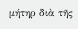μήτηρ διὰ τῆς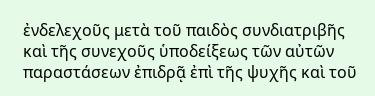ἐνδελεχοῦς μετὰ τοῦ παιδὸς συνδιατριβῆς καὶ τῆς συνεχοῦς ὑποδείξεως τῶν αὐτῶν παραστάσεων ἐπιδρᾷ ἐπὶ τῆς ψυχῆς καὶ τοῦ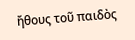ἤθους τοῦ παιδὸς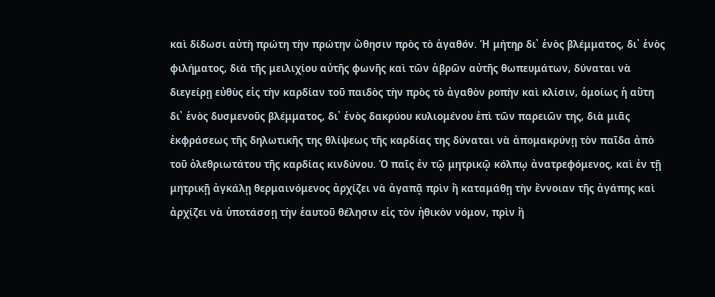καὶ δίδωσι αὐτὴ πρώτη τὴν πρώτην ὤθησιν πρὸς τὸ ἀγαθόν. Ἡ μήτηρ δι᾿ ἑνὸς βλέμματος, δι᾿ ἑνὸς φιλήματος, διὰ τῆς μειλιχίου αὐτῆς φωνῆς καὶ τῶν ἁβρῶν αὐτῆς θωπευμάτων, δύναται νὰ διεγείρῃ εὐθὺς εἰς τὴν καρδίαν τοῦ παιδὸς τὴν πρὸς τὸ ἀγαθὸν ροπὴν καὶ κλίσιν, ὁμοίως ἡ αὕτη δι᾿ ἑνὸς δυσμενοῦς βλέμματος, δι᾿ ἑνὸς δακρύου κυλιομένου ἐπὶ τῶν παρειῶν της, διὰ μιᾶς ἐκφράσεως τῆς δηλωτικῆς της θλίψεως τῆς καρδίας της δύναται νὰ ἀπομακρύνῃ τὸν παῖδα ἀπὸ τοῦ ὀλεθριωτάτου τῆς καρδίας κινδύνου. Ὁ παῖς ἐν τῷ μητρικῷ κόλπῳ ἀνατρεφόμενος, καὶ ἐν τῇ μητρικῇ ἀγκάλῃ θερμαινόμενος ἀρχίζει νὰ ἀγαπᾷ πρὶν ἢ καταμάθῃ τὴν ἔννοιαν τῆς ἀγάπης καὶ ἀρχίζει νὰ ὑποτάσσῃ τὴν ἑαυτοῦ θέλησιν εἰς τὸν ἠθικὸν νόμον, πρὶν ἢ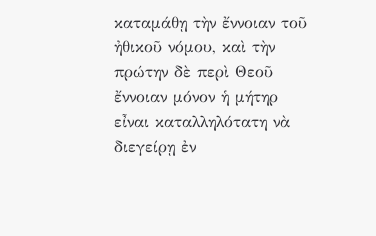καταμάθῃ τὴν ἔννοιαν τοῦ ἠθικοῦ νόμου, καὶ τὴν πρώτην δὲ περὶ Θεοῦ ἔννοιαν μόνον ἡ μήτηρ εἶναι καταλληλότατη νὰ διεγείρῃ ἐν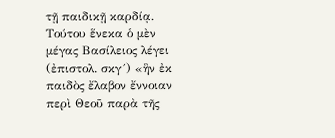τῇ παιδικῇ καρδίᾳ. Τούτου ἕνεκα ὁ μὲν μέγας Βασίλειος λέγει (ἐπιστολ. σκγ´) «ἣν ἐκ παιδὸς ἔλαβον ἔννοιαν περὶ Θεοῦ παρὰ τῆς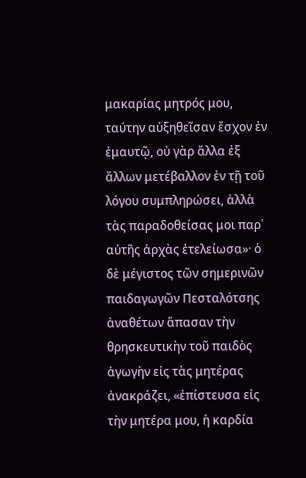μακαρίας μητρός μου, ταύτην αὐξηθεῖσαν ἔσχον ἐν ἐμαυτῷ, οὐ γὰρ ἄλλα ἐξ ἄλλων μετέβαλλον ἐν τῇ τοῦ λόγου συμπληρώσει, ἀλλὰ τὰς παραδοθείσας μοι παρ᾿ αὐτῆς ἀρχὰς ἐτελείωσα»· ὁ δὲ μέγιστος τῶν σημερινῶν παιδαγωγῶν Πεσταλότσης ἀναθέτων ἅπασαν τὴν θρησκευτικὴν τοῦ παιδὸς ἀγωγὴν εἰς τὰς μητέρας ἀνακράζει, «ἐπίστευσα εἰς τὴν μητέρα μου, ἡ καρδία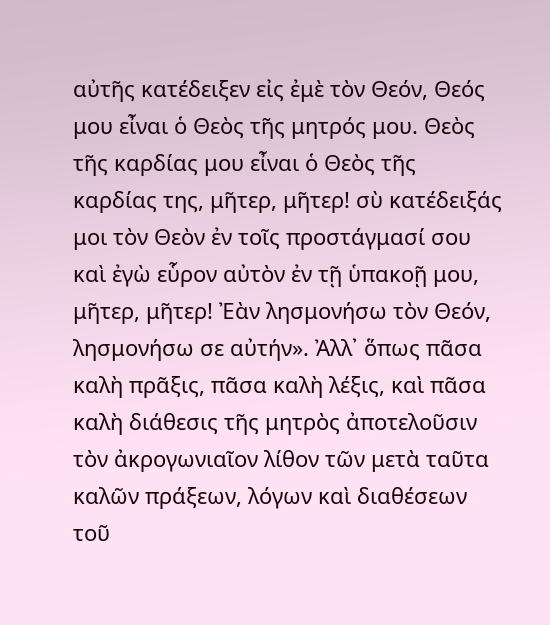αὐτῆς κατέδειξεν εἰς ἐμὲ τὸν Θεόν, Θεός μου εἶναι ὁ Θεὸς τῆς μητρός μου. Θεὸς τῆς καρδίας μου εἶναι ὁ Θεὸς τῆς καρδίας της, μῆτερ, μῆτερ! σὺ κατέδειξάς μοι τὸν Θεὸν ἐν τοῖς προστάγμασί σου καὶ ἐγὼ εὗρον αὐτὸν ἐν τῇ ὑπακοῇ μου, μῆτερ, μῆτερ! Ἐὰν λησμονήσω τὸν Θεόν, λησμονήσω σε αὐτήν». Ἀλλ᾿ ὅπως πᾶσα καλὴ πρᾶξις, πᾶσα καλὴ λέξις, καὶ πᾶσα καλὴ διάθεσις τῆς μητρὸς ἀποτελοῦσιν τὸν ἀκρογωνιαῖον λίθον τῶν μετὰ ταῦτα καλῶν πράξεων, λόγων καὶ διαθέσεων τοῦ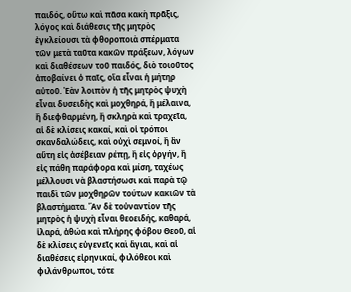παιδός, οὕτω καὶ πᾶσα κακὴ πρᾶξις, λόγος καὶ διάθεσις τῆς μητρὸς ἐγκλείουσι τὰ φθοροποιὰ σπέρματα τῶν μετὰ ταῦτα κακῶν πράξεων, λόγων καὶ διαθέσεων τοῦ παιδός, διὸ τοιοῦτος ἀποβαίνει ὁ παῖς, οἵα εἶναι ἡ μήτηρ αὐτοῦ. Ἐὰν λοιπὸν ἡ τῆς μητρὸς ψυχὴ εἶναι δυσειδὴς καὶ μοχθηρά, ἢ μέλαινα, ἢ διεφθαρμένη, ἢ σκληρὰ καὶ τραχεῖα, αἱ δὲ κλίσεις κακαί, καὶ οἱ τρόποι σκανδαλώδεις, καὶ οὐχὶ σεμνοί, ἢ ἂν αὕτη εἰς ἀσέβειαν ρέπῃ, ἢ εἰς ὀργήν, ἢ εἰς πάθη παράφορα καὶ μίση, ταχέως μέλλουσι νὰ βλαστήσωσι καὶ παρὰ τῷ παιδὶ τῶν μοχθηρῶν τούτων κακιῶν τὰ βλαστήματα. Ἂν δὲ τοὐναντίον τῆς μητρὸς ἡ ψυχὴ εἶναι θεοειδής, καθαρά, ἱλαρά, ἀθώα καὶ πλήρης φόβου Θεοῦ, αἱ δὲ κλίσεις εὐγενεῖς καὶ ἅγιαι, καὶ αἱ διαθέσεις εἰρηνικαί, φιλόθεοι καὶ φιλάνθρωποι, τότε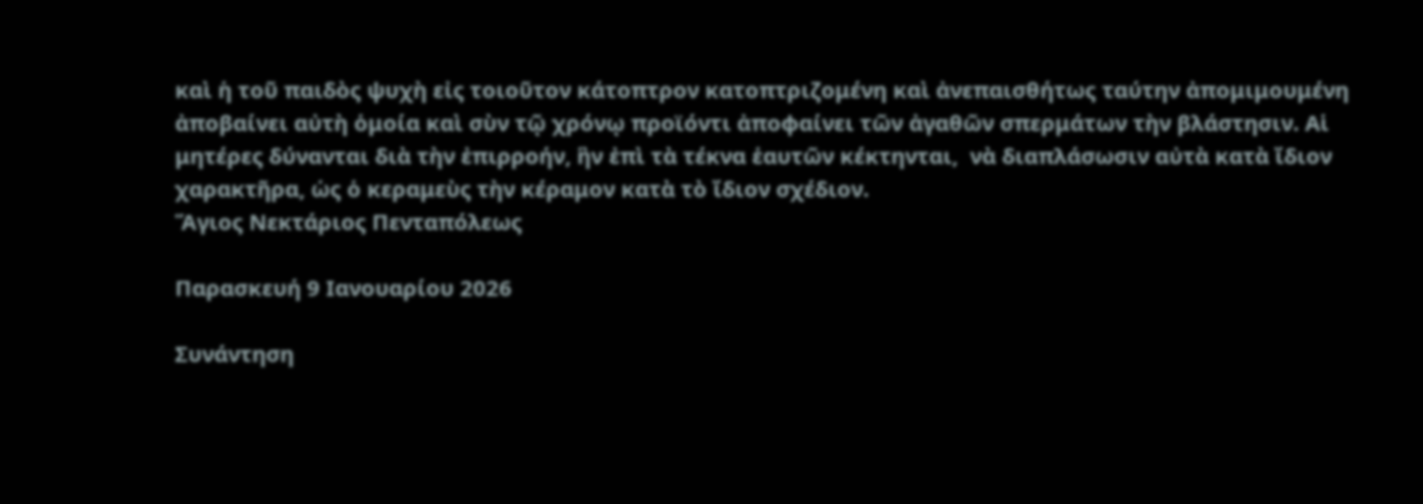καὶ ἡ τοῦ παιδὸς ψυχὴ εἰς τοιοῦτον κάτοπτρον κατοπτριζομένη καὶ ἀνεπαισθήτως ταύτην ἀπομιμουμένη ἀποβαίνει αὐτὴ ὁμοία καὶ σὺν τῷ χρόνῳ προϊόντι ἀποφαίνει τῶν ἀγαθῶν σπερμάτων τὴν βλάστησιν. Αἱ μητέρες δύνανται διὰ τὴν ἐπιρροήν, ἣν ἐπὶ τὰ τέκνα ἑαυτῶν κέκτηνται,  νὰ διαπλάσωσιν αὐτὰ κατὰ ἴδιον χαρακτῆρα, ὡς ὁ κεραμεὺς τὴν κέραμον κατὰ τὸ ἴδιον σχέδιον.
Ἅγιος Νεκτάριος Πενταπόλεως

Παρασκευή 9 Ιανουαρίου 2026

Συνάντηση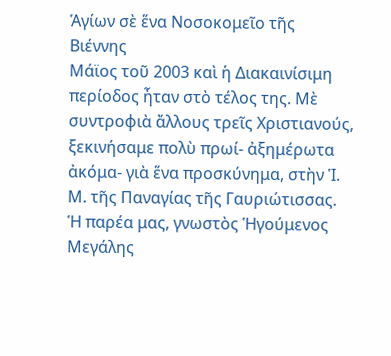Ἁγίων σὲ ἕνα Νοσοκομεῖο τῆς Βιέννης
Μάϊος τοῦ 2003 καὶ ἡ Διακαινίσιμη περίοδος ἦταν στὸ τέλος της. Μὲ συντροφιὰ ἄλλους τρεῖς Χριστιανούς, ξεκινήσαμε πολὺ πρωί- ἀξημέρωτα ἀκόμα- γιὰ ἕνα προσκύνημα, στὴν Ἱ. Μ. τῆς Παναγίας τῆς Γαυριώτισσας. Ἡ παρέα μας, γνωστὸς Ἡγούμενος Μεγάλης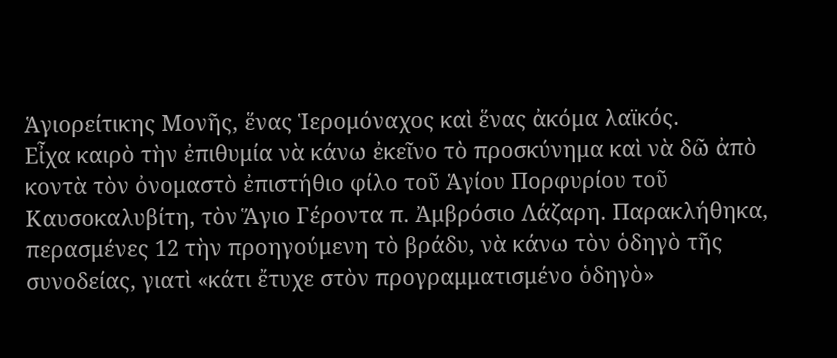Ἁγιορείτικης Μονῆς, ἕνας Ἱερομόναχος καὶ ἕνας ἀκόμα λαϊκός.
Εἶχα καιρὸ τὴν ἐπιθυμία νὰ κάνω ἐκεῖνο τὸ προσκύνημα καὶ νὰ δῶ ἀπὸ κοντὰ τὸν ὀνομαστὸ ἐπιστήθιο φίλο τοῦ Ἁγίου Πορφυρίου τοῦ Καυσοκαλυβίτη, τὸν Ἅγιο Γέροντα π. Ἀμβρόσιο Λάζαρη. Παρακλήθηκα, περασμένες 12 τὴν προηγούμενη τὸ βράδυ, νὰ κάνω τὸν ὁδηγὸ τῆς συνοδείας, γιατὶ «κάτι ἔτυχε στὸν προγραμματισμένο ὁδηγὸ»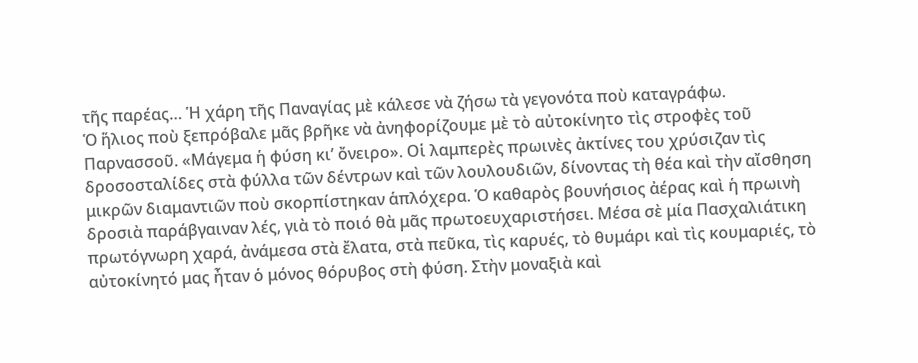τῆς παρέας… Ἡ χάρη τῆς Παναγίας μὲ κάλεσε νὰ ζήσω τὰ γεγονότα ποὺ καταγράφω.
Ὁ ἥλιος ποὺ ξεπρόβαλε μᾶς βρῆκε νὰ ἀνηφορίζουμε μὲ τὸ αὐτοκίνητο τὶς στροφὲς τοῦ Παρνασσοῦ. «Μάγεμα ἡ φύση κι’ ὄνειρο». Οἱ λαμπερὲς πρωινὲς ἀκτίνες του χρύσιζαν τὶς δροσοσταλίδες στὰ φύλλα τῶν δέντρων καὶ τῶν λουλουδιῶν, δίνοντας τὴ θέα καὶ τὴν αἴσθηση μικρῶν διαμαντιῶν ποὺ σκορπίστηκαν ἁπλόχερα. Ὁ καθαρὸς βουνήσιος ἀέρας καὶ ἡ πρωινὴ δροσιὰ παράβγαιναν λές, γιὰ τὸ ποιό θὰ μᾶς πρωτοευχαριστήσει. Μέσα σὲ μία Πασχαλιάτικη πρωτόγνωρη χαρά, ἀνάμεσα στὰ ἔλατα, στὰ πεῦκα, τὶς καρυές, τὸ θυμάρι καὶ τὶς κουμαριές, τὸ αὐτοκίνητό μας ἦταν ὁ μόνος θόρυβος στὴ φύση. Στὴν μοναξιὰ καὶ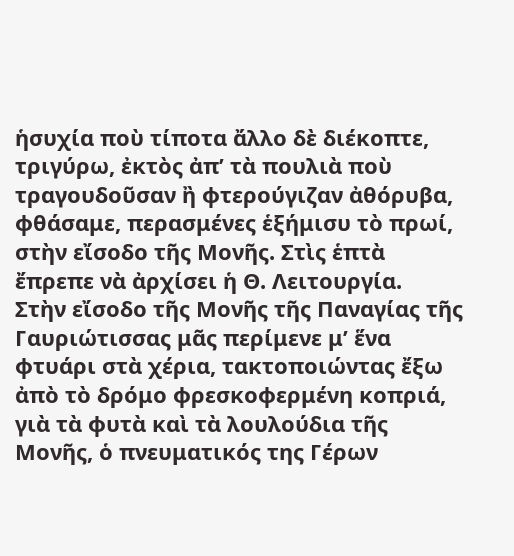ἡσυχία ποὺ τίποτα ἄλλο δὲ διέκοπτε, τριγύρω, ἐκτὸς ἀπ’ τὰ πουλιὰ ποὺ τραγουδοῦσαν ἢ φτερούγιζαν ἀθόρυβα, φθάσαμε, περασμένες ἑξήμισυ τὸ πρωί, στὴν εἴσοδο τῆς Μονῆς. Στὶς ἑπτὰ ἔπρεπε νὰ ἀρχίσει ἡ Θ. Λειτουργία.
Στὴν εἴσοδο τῆς Μονῆς τῆς Παναγίας τῆς Γαυριώτισσας μᾶς περίμενε μ’ ἕνα φτυάρι στὰ χέρια, τακτοποιώντας ἔξω ἀπὸ τὸ δρόμο φρεσκοφερμένη κοπριά, γιὰ τὰ φυτὰ καὶ τὰ λουλούδια τῆς Μονῆς, ὁ πνευματικός της Γέρων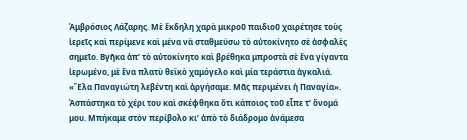Ἀμβρόσιος Λάζαρης. Μὲ ἔκδηλη χαρὰ μικροῦ παιδιοῦ χαιρέτησε τοὺς ἱερεῖς καὶ περίμενε καὶ μένα νὰ σταθμεύσω τὸ αὐτοκίνητο σὲ ἀσφαλὲς σημεῖο. Βγῆκα ἀπ’ τὸ αὐτοκίνητο καὶ βρέθηκα μπροστὰ σὲ ἕνα γίγαντα ἱερωμένο, μὲ ἕνα πλατὺ θεϊκὸ χαμόγελο καὶ μία τεράστια ἀγκαλιά.
«Ἔλα Παναγιώτη λεβέντη καὶ ἀργήσαμε. Μᾶς περιμένει ἡ Παναγία». Ἀσπάστηκα τὸ χέρι του καὶ σκέφθηκα ὅτι κάποιος τοῦ εἶπε τ’ ὄνομά μου. Μπήκαμε στὸν περίβολο κι’ ἀπὸ τὸ διάδρομο ἀνάμεσα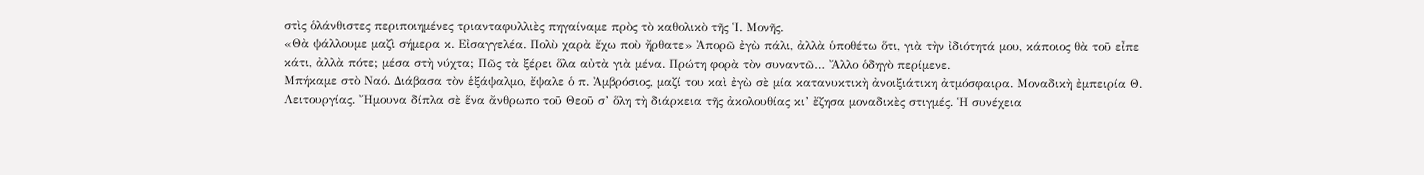στὶς ὁλάνθιστες περιποιημένες τριανταφυλλιὲς πηγαίναμε πρὸς τὸ καθολικὸ τῆς Ἱ. Μονῆς.
«Θὰ ψάλλουμε μαζὶ σήμερα κ. Εἰσαγγελέα. Πολὺ χαρὰ ἔχω ποὺ ἤρθατε» Ἀπορῶ ἐγὼ πάλι, ἀλλὰ ὑποθέτω ὅτι, γιὰ τὴν ἰδιότητά μου, κάποιος θὰ τοῦ εἶπε κάτι, ἀλλὰ πότε; μέσα στὴ νύχτα; Πῶς τὰ ξέρει ὅλα αὐτὰ γιὰ μένα. Πρώτη φορὰ τὸν συναντῶ… Ἄλλο ὁδηγὸ περίμενε.
Μπήκαμε στὸ Ναό. Διάβασα τὸν ἑξάψαλμο, ἔψαλε ὁ π. Ἀμβρόσιος, μαζί του καὶ ἐγὼ σὲ μία κατανυκτικὴ ἀνοιξιάτικη ἀτμόσφαιρα. Μοναδικὴ ἐμπειρία Θ. Λειτουργίας. Ἤμουνα δίπλα σὲ ἕνα ἄνθρωπο τοῦ Θεοῦ σ’ ὅλη τὴ διάρκεια τῆς ἀκολουθίας κι’ ἔζησα μοναδικὲς στιγμές. Ἡ συνέχεια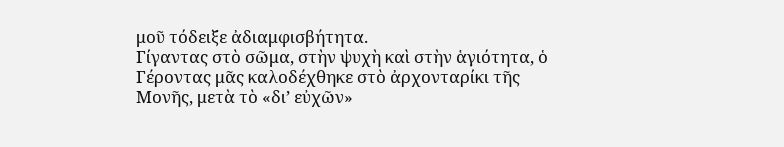μοῦ τόδειξε ἀδιαμφισβήτητα.
Γίγαντας στὸ σῶμα, στὴν ψυχὴ καὶ στὴν ἁγιότητα, ὁ Γέροντας μᾶς καλοδέχθηκε στὸ ἀρχονταρίκι τῆς Μονῆς, μετὰ τὸ «δι’ εὐχῶν»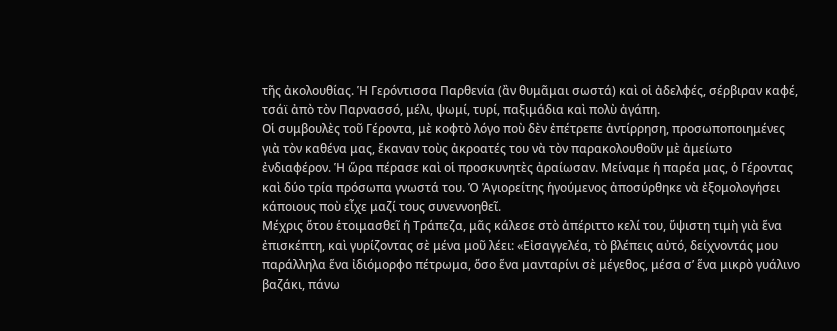τῆς ἀκολουθίας. Ἡ Γερόντισσα Παρθενία (ἂν θυμᾶμαι σωστά) καὶ οἱ ἀδελφές, σέρβιραν καφέ, τσάϊ ἀπὸ τὸν Παρνασσό, μέλι, ψωμί, τυρί, παξιμάδια καὶ πολὺ ἀγάπη.
Οἱ συμβουλὲς τοῦ Γέροντα, μὲ κοφτὸ λόγο ποὺ δὲν ἐπέτρεπε ἀντίρρηση, προσωποποιημένες γιὰ τὸν καθένα μας, ἔκαναν τοὺς ἀκροατές του νὰ τὸν παρακολουθοῦν μὲ ἀμείωτο ἐνδιαφέρον. Ἡ ὥρα πέρασε καὶ οἱ προσκυνητὲς ἀραίωσαν. Μείναμε ἡ παρέα μας, ὁ Γέροντας καὶ δύο τρία πρόσωπα γνωστά του. Ὁ Ἁγιορείτης ἡγούμενος ἀποσύρθηκε νὰ ἐξομολογήσει κάποιους ποὺ εἶχε μαζί τους συνεννοηθεῖ.
Μέχρις ὅτου ἑτοιμασθεῖ ἡ Τράπεζα, μᾶς κάλεσε στὸ ἀπέριττο κελί του, ὕψιστη τιμὴ γιὰ ἕνα ἐπισκέπτη, καὶ γυρίζοντας σὲ μένα μοῦ λέει: «Εἰσαγγελέα, τὸ βλέπεις αὐτό, δείχνοντάς μου παράλληλα ἕνα ἰδιόμορφο πέτρωμα, ὅσο ἕνα μανταρίνι σὲ μέγεθος, μέσα σ’ ἕνα μικρὸ γυάλινο βαζάκι, πάνω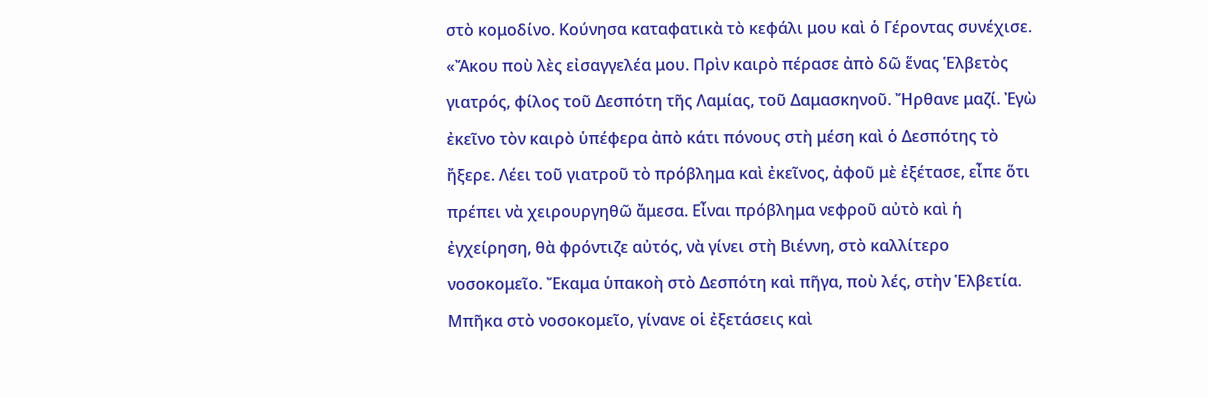στὸ κομοδίνο. Κούνησα καταφατικὰ τὸ κεφάλι μου καὶ ὁ Γέροντας συνέχισε.
«Ἄκου ποὺ λὲς εἰσαγγελέα μου. Πρὶν καιρὸ πέρασε ἀπὸ δῶ ἕνας Ἑλβετὸς γιατρός, φίλος τοῦ Δεσπότη τῆς Λαμίας, τοῦ Δαμασκηνοῦ. Ἤρθανε μαζί. Ἐγὼ ἐκεῖνο τὸν καιρὸ ὑπέφερα ἀπὸ κάτι πόνους στὴ μέση καὶ ὁ Δεσπότης τὸ ἤξερε. Λέει τοῦ γιατροῦ τὸ πρόβλημα καὶ ἐκεῖνος, ἀφοῦ μὲ ἐξέτασε, εἶπε ὅτι πρέπει νὰ χειρουργηθῶ ἄμεσα. Εἶναι πρόβλημα νεφροῦ αὐτὸ καὶ ἡ ἐγχείρηση, θὰ φρόντιζε αὐτός, νὰ γίνει στὴ Βιέννη, στὸ καλλίτερο νοσοκομεῖο. Ἔκαμα ὑπακοὴ στὸ Δεσπότη καὶ πῆγα, ποὺ λές, στὴν Ἑλβετία. Μπῆκα στὸ νοσοκομεῖο, γίνανε οἱ ἐξετάσεις καὶ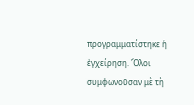προγραμματίστηκε ἡ ἐγχείρηση. Ὅλοι συμφωνοῦσαν μὲ τὴ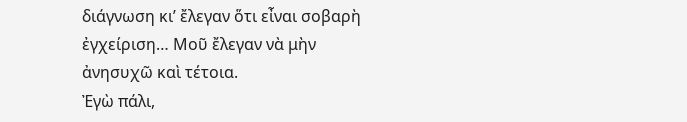διάγνωση κι’ ἔλεγαν ὅτι εἶναι σοβαρὴ ἐγχείριση… Μοῦ ἔλεγαν νὰ μὴν ἀνησυχῶ καὶ τέτοια.
Ἐγὼ πάλι,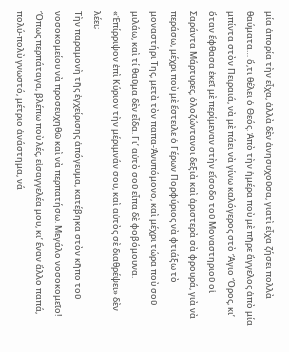μία ἀπορία τὴν εἶχα, ἀλλὰ δὲν ἀνησυχοῦσα, γιατὶ εἶχα ζήσει πολλὰ θαύματα… ὅ,τι θέλει ὁ Θεός. Ἀπὸ τὴν ἡμέρα ποὺ μὲ πῆρε ἄγγελος ἀπὸ μία μπίντα στὸν Πειραιά, νὰ μὲ πάει νὰ γίνω καλόγερος στὸ Ἅγιο Ὄρος, κι’ ὅταν ἔφθασα ἐκεῖ μὲ περίμεναν στὴν εἴσοδο τοῦ Μοναστηριοῦ οἱ Σαράντα Μάρτυρες, ὁλοζώντανοι δεξιὰ καὶ ἀριστερὰ σὰ φρουρά, γιὰ νὰ περάσω, μέχρι ποὺ μὲ ἔστειλε ὁ Γέρων Πορφύριος νὰ φτιάξω τὸ μοναστήρι Της, μετὰ τὸν παπα-Ἀνυπόμονο, καὶ μέχρι τώρα ποὺ σοῦ μιλάω, καὶ τί θαῦμα δὲν εἶδα. Γι’ αὐτὸ σοῦ εἶπα δὲ φοβόμουνα. «Ἐπίρριψον ἐπὶ Κύριον τὴν μέριμνάν σου, καὶ αὐτὸς σὲ διαθρέψει» δὲν λέει;
Τὴν παραμονὴ τῆς ἐγχείρισης ἀπόγευμα, κατέβηκα στὸν κῆπο τοῦ νοσοκομείου νὰ προσευχηθῶ καὶ νὰ περπατήσω. Μεγάλο νοσοκομεῖο! Ὅπως περπάταγα, βλέπω ποὺ λές, εἰσαγγελέα μου, κι’ ἕναν ἄλλο παπά, πολύ-πολὺ γνωστό, μέτριο ἀνάστημα, νά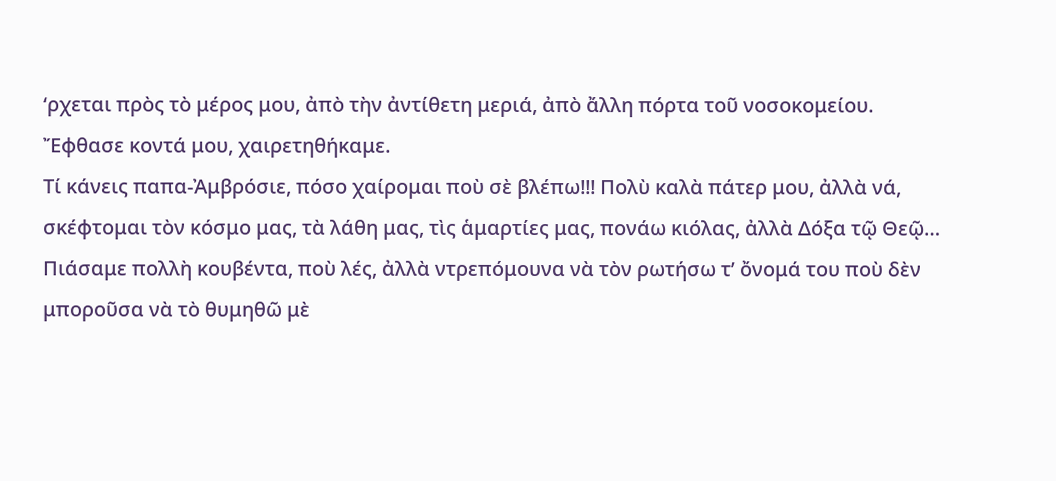‘ρχεται πρὸς τὸ μέρος μου, ἀπὸ τὴν ἀντίθετη μεριά, ἀπὸ ἄλλη πόρτα τοῦ νοσοκομείου. Ἔφθασε κοντά μου, χαιρετηθήκαμε.
Τί κάνεις παπα-Ἀμβρόσιε, πόσο χαίρομαι ποὺ σὲ βλέπω!!! Πολὺ καλὰ πάτερ μου, ἀλλὰ νά, σκέφτομαι τὸν κόσμο μας, τὰ λάθη μας, τὶς ἁμαρτίες μας, πονάω κιόλας, ἀλλὰ Δόξα τῷ Θεῷ…
Πιάσαμε πολλὴ κουβέντα, ποὺ λές, ἀλλὰ ντρεπόμουνα νὰ τὸν ρωτήσω τ’ ὄνομά του ποὺ δὲν μποροῦσα νὰ τὸ θυμηθῶ μὲ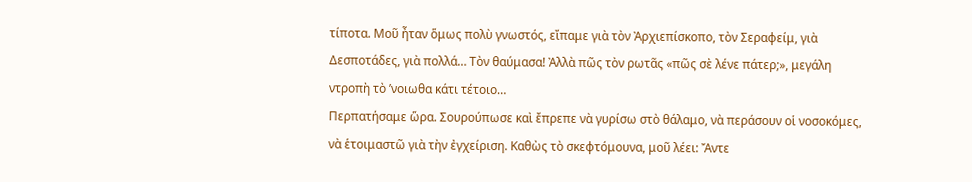τίποτα. Μοῦ ἦταν ὅμως πολὺ γνωστός, εἴπαμε γιὰ τὸν Ἀρχιεπίσκοπο, τὸν Σεραφείμ, γιὰ Δεσποτάδες, γιὰ πολλά… Τὸν θαύμασα! Ἀλλὰ πῶς τὸν ρωτᾶς «πῶς σὲ λένε πάτερ;», μεγάλη ντροπὴ τὸ ’νοιωθα κάτι τέτοιο…
Περπατήσαμε ὥρα. Σουρούπωσε καὶ ἔπρεπε νὰ γυρίσω στὸ θάλαμο, νὰ περάσουν οἱ νοσοκόμες, νὰ ἑτοιμαστῶ γιὰ τὴν ἐγχείριση. Καθὼς τὸ σκεφτόμουνα, μοῦ λέει: Ἄντε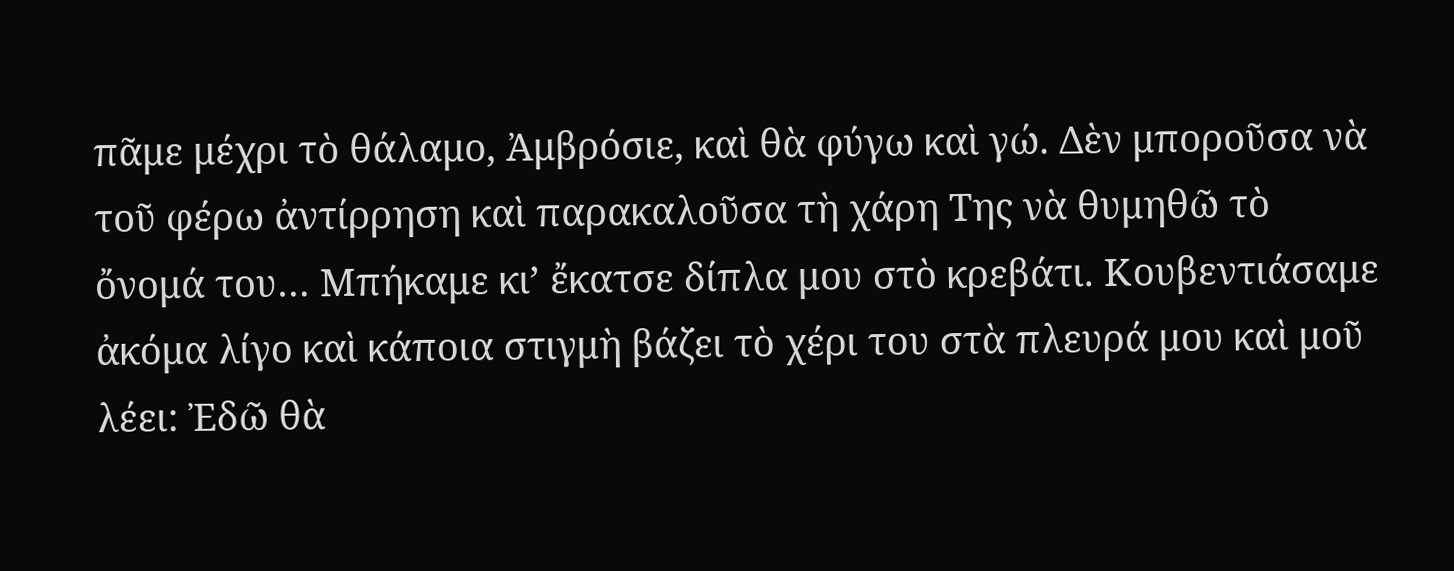πᾶμε μέχρι τὸ θάλαμο, Ἀμβρόσιε, καὶ θὰ φύγω καὶ γώ. Δὲν μποροῦσα νὰ τοῦ φέρω ἀντίρρηση καὶ παρακαλοῦσα τὴ χάρη Της νὰ θυμηθῶ τὸ ὄνομά του… Μπήκαμε κι’ ἔκατσε δίπλα μου στὸ κρεβάτι. Κουβεντιάσαμε ἀκόμα λίγο καὶ κάποια στιγμὴ βάζει τὸ χέρι του στὰ πλευρά μου καὶ μοῦ λέει: Ἐδῶ θὰ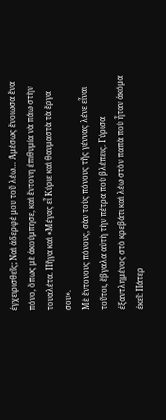ἐγχειρισθεῖς; Ναὶ ἀδερφέ μου τοῦ λέω… Ἀμέσως ἔνοιωσα ἕνα πόνο, ὅπως μὲ ἀκούμπησε, καὶ ἔντονη ἐπιθυμία νὰ πάω στὴν τουαλέτα. Πῆγα καὶ «Μέγας εἶ Κύριε καὶ θαυμαστὰ τὰ ἔργα σου».
Μὲ ἔντονους πόνους, σὰν τοὺς πόνους τῆς γέννας λένε εἶναι τοῦτοι, ἔβγαλα αὐτὴ τὴν πέτρα ποὺ βλέπεις. Γύρισα ἐξαντλημένος στὸ κρεβάτι καὶ λέω στὸν παπὰ ποὺ ἦταν ἀκόμα ἐκεῖ: Πάτερ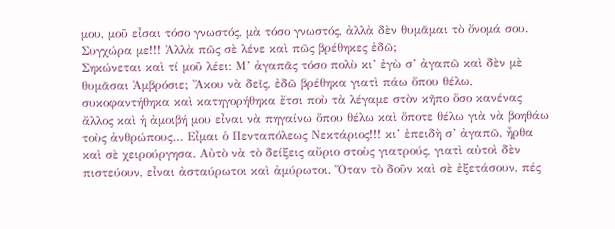μου, μοῦ εἶσαι τόσο γνωστός, μὰ τόσο γνωστός, ἀλλὰ δὲν θυμᾶμαι τὸ ὄνομά σου. Συγχώρα με!!! Ἀλλὰ πῶς σὲ λένε καὶ πῶς βρέθηκες ἐδῶ;
Σηκώνεται καὶ τί μοῦ λέει: Μ’ ἀγαπᾶς τόσο πολὺ κι’ ἐγὼ σ’ ἀγαπῶ καὶ δὲν μὲ θυμᾶσαι Ἀμβρόσιε; Ἄκου νὰ δεῖς, ἐδῶ βρέθηκα γιατὶ πάω ὅπου θέλω, συκοφαντήθηκα καὶ κατηγορήθηκα ἔτσι ποὺ τὰ λέγαμε στὸν κῆπο ὅσο κανένας ἄλλος καὶ ἡ ἀμοιβή μου εἶναι νὰ πηγαίνω ὅπου θέλω καὶ ὅποτε θέλω γιὰ νὰ βοηθάω τοὺς ἀνθρώπους… Εἶμαι ὁ Πενταπόλεως Νεκτάριος!!! κι’ ἐπειδὴ σ’ ἀγαπῶ, ἦρθα καὶ σὲ χειρούργησα. Αὐτὸ νὰ τὸ δείξεις αὔριο στοὺς γιατρούς, γιατὶ αὐτοὶ δὲν πιστεύουν, εἶναι ἀσταύρωτοι καὶ ἀμύρωτοι. Ὅταν τὸ δοῦν καὶ σὲ ἐξετάσουν, πές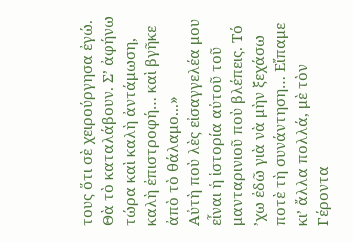τους ὅτι σὲ χειρούργησα ἐγώ. Θὰ τὸ καταλάβουν. Σ’ ἀφήνω τώρα καὶ καλὴ ἀντάμωση, καλὴ ἐπιστροφή… καὶ βγῆκε ἀπὸ τὸ θάλαμο...»
Αὐτὴ ποὺ λὲς εἰσαγγελέα μου εἶναι ἡ ἱστορία αὐτοῦ τοῦ μανταρινιοῦ ποὺ βλέπεις. Τό ’χω ἐδῶ γιὰ νὰ μὴν ξεχάσω ποτὲ τὴ συνάντηση… Εἴπαμε κι’ ἄλλα πολλά, μὲ τὸν Γέροντα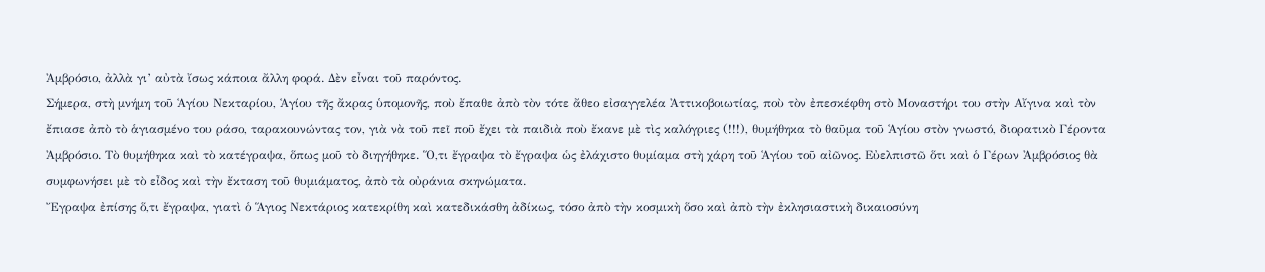Ἀμβρόσιο, ἀλλὰ γι’ αὐτὰ ἴσως κάποια ἄλλη φορά. Δὲν εἶναι τοῦ παρόντος.
Σήμερα, στὴ μνήμη τοῦ Ἁγίου Νεκταρίου, Ἁγίου τῆς ἄκρας ὑπομονῆς, ποὺ ἔπαθε ἀπὸ τὸν τότε ἄθεο εἰσαγγελέα Ἀττικοβοιωτίας, ποὺ τὸν ἐπεσκέφθη στὸ Μοναστήρι του στὴν Αἴγινα καὶ τὸν ἔπιασε ἀπὸ τὸ ἁγιασμένο του ράσο, ταρακουνώντας τον, γιὰ νὰ τοῦ πεῖ ποῦ ἔχει τὰ παιδιὰ ποὺ ἔκανε μὲ τὶς καλόγριες (!!!), θυμήθηκα τὸ θαῦμα τοῦ Ἁγίου στὸν γνωστό, διορατικὸ Γέροντα Ἀμβρόσιο. Τὸ θυμήθηκα καὶ τὸ κατέγραψα, ὅπως μοῦ τὸ διηγήθηκε. Ὅ,τι ἔγραψα τὸ ἔγραψα ὡς ἐλάχιστο θυμίαμα στὴ χάρη τοῦ Ἁγίου τοῦ αἰῶνος. Εὐελπιστῶ ὅτι καὶ ὁ Γέρων Ἀμβρόσιος θὰ συμφωνήσει μὲ τὸ εἶδος καὶ τὴν ἔκταση τοῦ θυμιάματος, ἀπὸ τὰ οὐράνια σκηνώματα.
Ἔγραψα ἐπίσης ὅ,τι ἔγραψα, γιατὶ ὁ Ἅγιος Νεκτάριος κατεκρίθη καὶ κατεδικάσθη ἀδίκως, τόσο ἀπὸ τὴν κοσμικὴ ὅσο καὶ ἀπὸ τὴν ἐκλησιαστικὴ δικαιοσύνη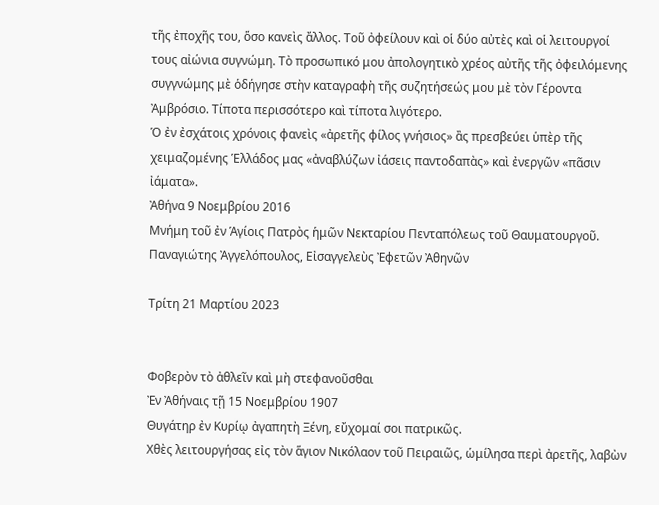τῆς ἐποχῆς του, ὅσο κανεὶς ἄλλος. Τοῦ ὀφείλουν καὶ οἱ δύο αὐτὲς καὶ οἱ λειτουργοί τους αἰώνια συγνώμη. Τὸ προσωπικό μου ἀπολογητικὸ χρέος αὐτῆς τῆς ὀφειλόμενης συγγνώμης μὲ ὁδήγησε στὴν καταγραφὴ τῆς συζητήσεώς μου μὲ τὸν Γέροντα Ἀμβρόσιο. Τίποτα περισσότερο καὶ τίποτα λιγότερο.
Ὁ ἐν ἐσχάτοις χρόνοις φανεὶς «ἀρετῆς φίλος γνήσιος» ἂς πρεσβεύει ὑπὲρ τῆς χειμαζομένης Ἑλλάδος μας «ἀναβλύζων ἰάσεις παντοδαπὰς» καὶ ἐνεργῶν «πᾶσιν ἰάματα».
Ἀθήνα 9 Νοεμβρίου 2016
Μνήμη τοῦ ἐν Ἁγίοις Πατρὸς ἡμῶν Νεκταρίου Πενταπόλεως τοῦ Θαυματουργοῦ.
Παναγιώτης Ἀγγελόπουλος, Εἰσαγγελεὺς Ἐφετῶν Ἀθηνῶν

Τρίτη 21 Μαρτίου 2023


Φοβερὸν τὸ ἀθλεῖν καὶ μὴ στεφανοῦσθαι
Ἐν Ἀθήναις τῇ 15 Νοεμβρίου 1907
Θυγάτηρ ἐν Κυρίῳ ἀγαπητὴ Ξένη, εὔχομαί σοι πατρικῶς.
Χθὲς λειτουργήσας εἰς τὸν ἅγιον Νικόλαον τοῦ Πειραιῶς, ὡμίλησα περὶ ἀρετῆς, λαβὼν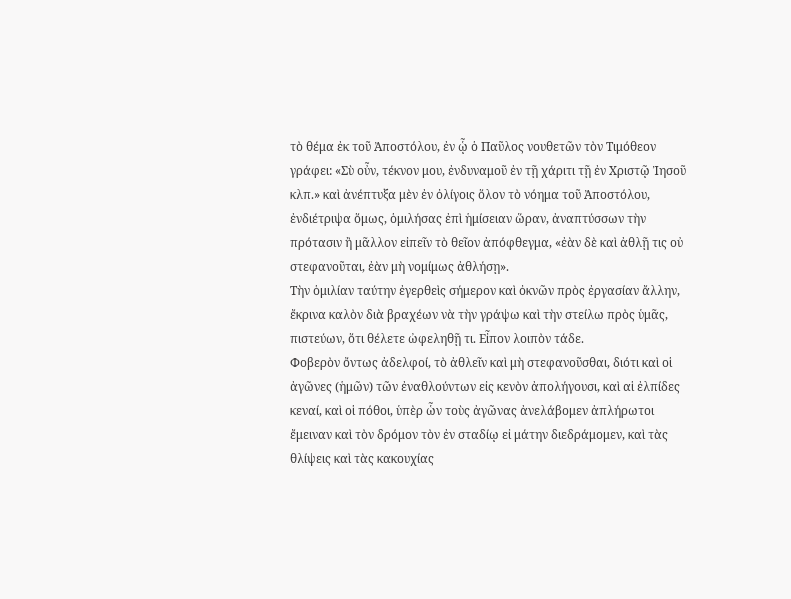τὸ θέμα ἐκ τοῦ Ἀποστόλου, ἐν ᾧ ὁ Παῦλος νουθετῶν τὸν Τιμόθεον γράφει: «Σὺ οὖν, τέκνον μου, ἐνδυναμοῦ ἐν τῇ χάριτι τῇ ἐν Χριστῷ Ἰησοῦ κλπ.» καὶ ἀνέπτυξα μὲν ἐν ὀλίγοις ὅλον τὸ νόημα τοῦ Ἀποστόλου, ἐνδιέτριψα ὅμως, ὁμιλήσας ἐπὶ ἡμίσειαν ὥραν, ἀναπτύσσων τὴν πρότασιν ἢ μᾶλλον εἰπεῖν τὸ θεῖον ἀπόφθεγμα, «ἐὰν δὲ καὶ ἀθλῇ τις οὐ στεφανοῦται, ἐὰν μὴ νομίμως ἀθλήσῃ».
Τὴν ὁμιλίαν ταύτην ἐγερθεὶς σήμερον καὶ ὀκνῶν πρὸς ἐργασίαν ἄλλην, ἔκρινα καλὸν διὰ βραχέων νὰ τὴν γράψω καὶ τὴν στείλω πρὸς ὑμᾶς, πιστεύων, ὅτι θέλετε ὠφεληθῇ τι. Εἶπον λοιπὸν τάδε.
Φοβερὸν ὄντως ἀδελφοί, τὸ ἀθλεῖν καὶ μὴ στεφανοῦσθαι, διότι καὶ οἱ ἀγῶνες (ἡμῶν) τῶν ἐναθλούντων εἰς κενὸν ἀπολήγουσι, καὶ αἱ ἐλπίδες κεναί, καὶ οἱ πόθοι, ὑπὲρ ὧν τοὺς ἀγῶνας ἀνελάβομεν ἀπλήρωτοι ἔμειναν καὶ τὸν δρόμον τὸν ἐν σταδίῳ εἰ μάτην διεδράμομεν, καὶ τὰς θλίψεις καὶ τὰς κακουχίας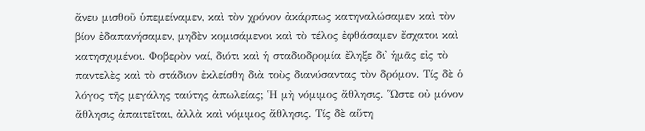ἄνευ μισθοῦ ὑπεμείναμεν, καὶ τὸν χρόνον ἀκάρπως κατηναλώσαμεν καὶ τὸν βίον ἐδαπανήσαμεν, μηδὲν κομισάμενοι καὶ τὸ τέλος ἐφθάσαμεν ἔσχατοι καὶ κατησχυμένοι. Φοβερὸν ναί, διότι καὶ ἡ σταδιοδρομία ἔληξε δι᾿ ἡμᾶς εἰς τὸ παντελὲς καὶ τὸ στάδιον ἐκλείσθη διὰ τοὺς διανύσαντας τὸν δρόμον. Τίς δὲ ὁ λόγος τῆς μεγάλης ταύτης ἀπωλείας; Ἡ μὴ νόμιμος ἄθλησις. Ὥστε οὐ μόνον ἄθλησις ἀπαιτεῖται, ἀλλὰ καὶ νόμιμος ἄθλησις. Τίς δὲ αὕτη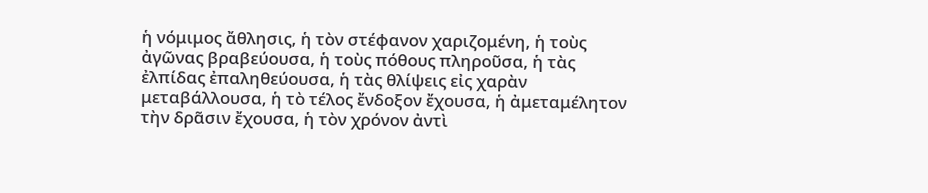ἡ νόμιμος ἄθλησις, ἡ τὸν στέφανον χαριζομένη, ἡ τοὺς ἀγῶνας βραβεύουσα, ἡ τοὺς πόθους πληροῦσα, ἡ τὰς ἐλπίδας ἐπαληθεύουσα, ἡ τὰς θλίψεις εἰς χαρὰν μεταβάλλουσα, ἡ τὸ τέλος ἔνδοξον ἔχουσα, ἡ ἀμεταμέλητον τὴν δρᾶσιν ἔχουσα, ἡ τὸν χρόνον ἀντὶ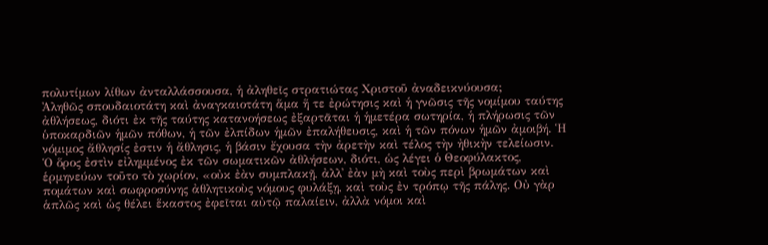πολυτίμων λίθων ἀνταλλάσσουσα, ἡ ἀληθεῖς στρατιώτας Χριστοῦ ἀναδεικνύουσα;
Ἀληθῶς σπουδαιοτάτη καὶ ἀναγκαιοτάτη ἅμα ἥ τε ἐρώτησις καὶ ἡ γνῶσις τῆς νομίμου ταύτης ἀθλήσεως, διότι ἐκ τῆς ταύτης κατανοήσεως ἐξαρτᾶται ἡ ἡμετέρα σωτηρία, ἡ πλήρωσις τῶν ὑποκαρδιῶν ἡμῶν πόθων, ἡ τῶν ἐλπίδων ἡμῶν ἐπαλήθευσις, καὶ ἡ τῶν πόνων ἡμῶν ἀμοιβή. Ἡ νόμιμος ἄθλησίς ἐστιν ἡ ἄθλησις, ἡ βάσιν ἔχουσα τὴν ἀρετὴν καὶ τέλος τὴν ἠθικὴν τελείωσιν.
Ὁ ὅρος ἐστὶν εἰλημμένος ἐκ τῶν σωματικῶν ἀθλήσεων, διότι, ὡς λέγει ὁ Θεοφύλακτος, ἑρμηνεύων τοῦτο τὸ χωρίον, «οὐκ ἐὰν συμπλακῇ, ἀλλ᾿ ἐὰν μὴ καὶ τοὺς περὶ βρωμάτων καὶ πομάτων καὶ σωφροσύνης ἀθλητικοὺς νόμους φυλάξῃ, καὶ τοὺς ἐν τρόπῳ τῆς πάλης. Οὐ γὰρ ἁπλῶς καὶ ὡς θέλει ἕκαστος ἐφεῖται αὐτῷ παλαίειν, ἀλλὰ νόμοι καὶ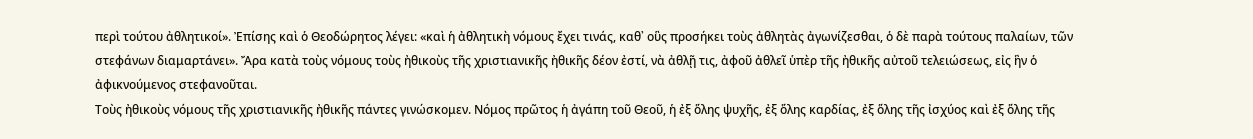περὶ τούτου ἀθλητικοί». Ἐπίσης καὶ ὁ Θεοδώρητος λέγει: «καὶ ἡ ἀθλητικὴ νόμους ἔχει τινάς, καθ᾿ οὓς προσήκει τοὺς ἀθλητὰς ἀγωνίζεσθαι, ὁ δὲ παρὰ τούτους παλαίων, τῶν στεφάνων διαμαρτάνει». Ἄρα κατὰ τοὺς νόμους τοὺς ἠθικοὺς τῆς χριστιανικῆς ἠθικῆς δέον ἐστί, νὰ ἀθλῇ τις, ἀφοῦ ἀθλεῖ ὑπὲρ τῆς ἠθικῆς αὐτοῦ τελειώσεως, εἰς ἣν ὁ ἀφικνούμενος στεφανοῦται.
Τοὺς ἠθικοὺς νόμους τῆς χριστιανικῆς ἠθικῆς πάντες γινώσκομεν. Νόμος πρῶτος ἡ ἀγάπη τοῦ Θεοῦ, ἡ ἐξ ὅλης ψυχῆς, ἐξ ὅλης καρδίας, ἐξ ὅλης τῆς ἰσχύος καὶ ἐξ ὅλης τῆς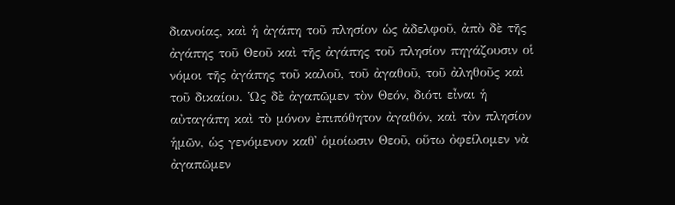διανοίας, καὶ ἡ ἀγάπη τοῦ πλησίον ὡς ἀδελφοῦ, ἀπὸ δὲ τῆς ἀγάπης τοῦ Θεοῦ καὶ τῆς ἀγάπης τοῦ πλησίον πηγάζουσιν οἱ νόμοι τῆς ἀγάπης τοῦ καλοῦ, τοῦ ἀγαθοῦ, τοῦ ἀληθοῦς καὶ τοῦ δικαίου. Ὡς δὲ ἀγαπῶμεν τὸν Θεόν, διότι εἶναι ἡ αὐταγάπη καὶ τὸ μόνον ἐπιπόθητον ἀγαθόν, καὶ τὸν πλησίον ἡμῶν, ὡς γενόμενον καθ᾿ ὁμοίωσιν Θεοῦ, οὕτω ὀφείλομεν νὰ ἀγαπῶμεν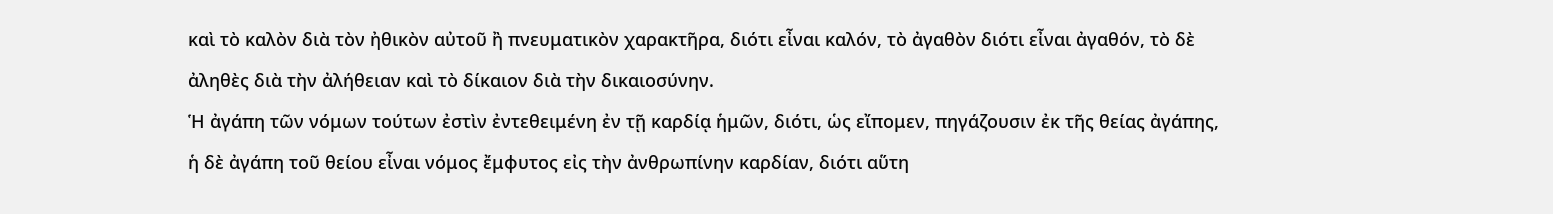καὶ τὸ καλὸν διὰ τὸν ἠθικὸν αὐτοῦ ἢ πνευματικὸν χαρακτῆρα, διότι εἶναι καλόν, τὸ ἀγαθὸν διότι εἶναι ἀγαθόν, τὸ δὲ ἀληθὲς διὰ τὴν ἀλήθειαν καὶ τὸ δίκαιον διὰ τὴν δικαιοσύνην.
Ἡ ἀγάπη τῶν νόμων τούτων ἐστὶν ἐντεθειμένη ἐν τῇ καρδίᾳ ἡμῶν, διότι, ὡς εἴπομεν, πηγάζουσιν ἐκ τῆς θείας ἀγάπης, ἡ δὲ ἀγάπη τοῦ θείου εἶναι νόμος ἔμφυτος εἰς τὴν ἀνθρωπίνην καρδίαν, διότι αὕτη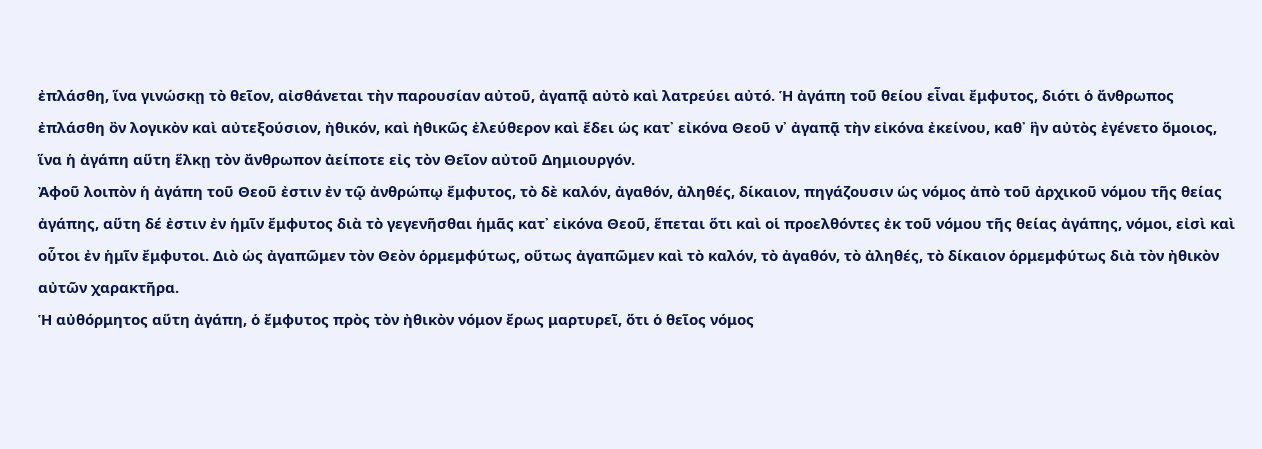ἐπλάσθη, ἵνα γινώσκῃ τὸ θεῖον, αἰσθάνεται τὴν παρουσίαν αὐτοῦ, ἀγαπᾷ αὐτὸ καὶ λατρεύει αὐτό. Ἡ ἀγάπη τοῦ θείου εἶναι ἔμφυτος, διότι ὁ ἄνθρωπος ἐπλάσθη ὂν λογικὸν καὶ αὐτεξούσιον, ἠθικόν, καὶ ἠθικῶς ἐλεύθερον καὶ ἔδει ὡς κατ᾿ εἰκόνα Θεοῦ ν᾿ ἀγαπᾷ τὴν εἰκόνα ἐκείνου, καθ᾿ ἣν αὐτὸς ἐγένετο ὅμοιος, ἵνα ἡ ἀγάπη αὕτη ἕλκῃ τὸν ἄνθρωπον ἀείποτε εἰς τὸν Θεῖον αὐτοῦ Δημιουργόν.
Ἀφοῦ λοιπὸν ἡ ἀγάπη τοῦ Θεοῦ ἐστιν ἐν τῷ ἀνθρώπῳ ἔμφυτος, τὸ δὲ καλόν, ἀγαθόν, ἀληθές, δίκαιον, πηγάζουσιν ὡς νόμος ἀπὸ τοῦ ἀρχικοῦ νόμου τῆς θείας ἀγάπης, αὕτη δέ ἐστιν ἐν ἡμῖν ἔμφυτος διὰ τὸ γεγενῆσθαι ἡμᾶς κατ᾿ εἰκόνα Θεοῦ, ἕπεται ὅτι καὶ οἱ προελθόντες ἐκ τοῦ νόμου τῆς θείας ἀγάπης, νόμοι, εἰσὶ καὶ οὗτοι ἐν ἡμῖν ἔμφυτοι. Διὸ ὡς ἀγαπῶμεν τὸν Θεὸν ὁρμεμφύτως, οὕτως ἀγαπῶμεν καὶ τὸ καλόν, τὸ ἀγαθόν, τὸ ἀληθές, τὸ δίκαιον ὁρμεμφύτως διὰ τὸν ἠθικὸν αὐτῶν χαρακτῆρα.
Ἡ αὐθόρμητος αὕτη ἀγάπη, ὁ ἔμφυτος πρὸς τὸν ἠθικὸν νόμον ἔρως μαρτυρεῖ, ὅτι ὁ θεῖος νόμος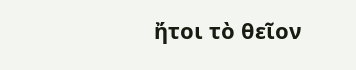ἤτοι τὸ θεῖον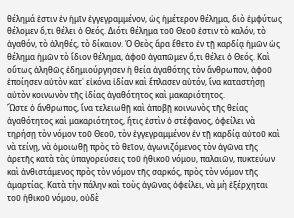θέλημά ἐστιν ἐν ἡμῖν ἐγγεγραμμένον, ὡς ἡμέτερον θέλημα, διὸ ἐμφύτως θέλομεν ὅ,τι θέλει ὁ Θεός. Διότι θέλημα τοῦ Θεοῦ ἐστιν τὸ καλόν, τὸ ἀγαθόν, τὸ ἀληθές, τὸ δίκαιον. Ὁ Θεὸς ἄρα ἔθετο ἐν τῇ καρδίᾳ ἡμῶν ὡς θέλημα ἡμῶν τὸ ἴδιον θέλημα, ἀφοῦ ἀγαπῶμεν ὅ,τι θέλει ὁ Θεός. Καὶ οὕτως ἀληθῶς ἐδημιούργησεν ἡ θεία ἀγαθότης τὸν ἄνθρωπον, ἀφοῦ ἐποίησεν αὐτὸν κατ᾿ εἰκόνα ἰδίαν καὶ ἔπλασεν αὐτόν, ἵνα καταστήσῃ αὐτὸν κοινωνὸν τῆς ἰδίας ἀγαθότητος καὶ μακαριότητος.
Ὥστε ὁ ἄνθρωπος, ἵνα τελειωθῇ καὶ ἀποβῇ κοινωνὸς τῆς θείας ἀγαθότητος καὶ μακαριότητος, ἥτις ἐστὶν ὁ στέφανος, ὀφείλει νὰ τηρήσῃ τὸν νόμον τοῦ Θεοῦ, τὸν ἐγγεγραμμένον ἐν τῇ καρδίᾳ αὐτοῦ καὶ νὰ τείνῃ, νὰ ὁμοιωθῇ πρὸς τὸ θεῖον, ἀγωνιζόμενος τὸν ἀγῶνα τῆς ἀρετῆς κατὰ τὰς ὑπαγορεύσεις τοῦ ἠθικοῦ νόμου, παλαιῶν, πυκτεύων καὶ ἀνθιστάμενος πρὸς τὸν νόμον τῆς σαρκός, πρὸς τὸν νόμον τῆς ἁμαρτίας. Κατὰ τὴν πάλην καὶ τοὺς ἀγῶνας ὀφείλει, νὰ μὴ ἐξέρχηται τοῦ ἠθικοῦ νόμου, οὐδὲ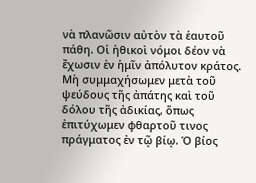νὰ πλανῶσιν αὐτὸν τὰ ἑαυτοῦ πάθη. Οἱ ἠθικοὶ νόμοι δέον νὰ ἔχωσιν ἐν ἡμῖν ἀπόλυτον κράτος. Μὴ συμμαχήσωμεν μετὰ τοῦ ψεύδους τῆς ἀπάτης καὶ τοῦ δόλου τῆς ἀδικίας, ὅπως ἐπιτύχωμεν φθαρτοῦ τινος πράγματος ἐν τῷ βίῳ. Ὁ βίος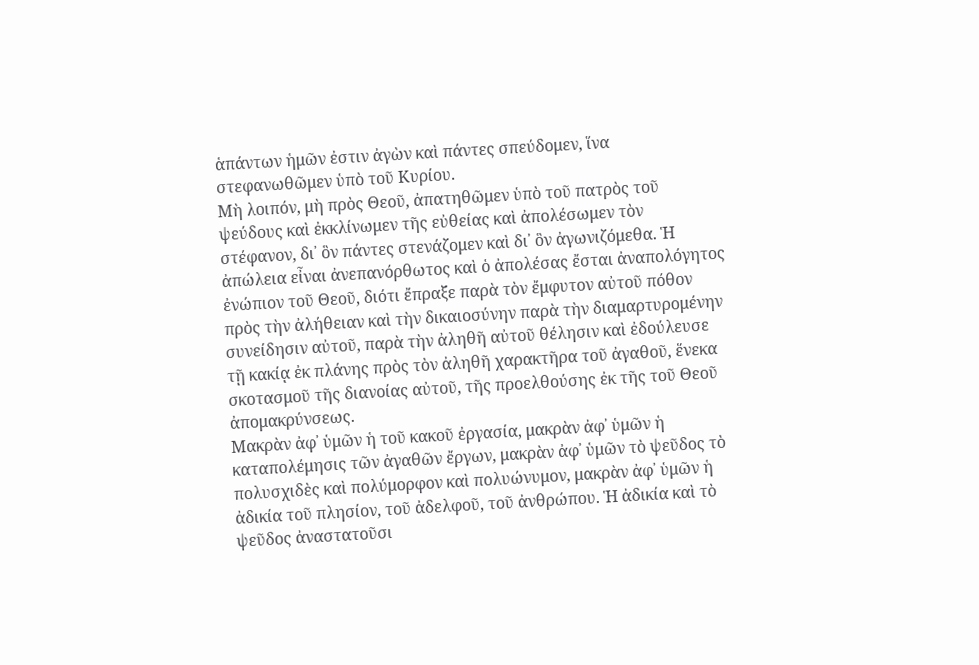ἁπάντων ἡμῶν ἐστιν ἀγὼν καὶ πάντες σπεύδομεν, ἵνα στεφανωθῶμεν ὑπὸ τοῦ Κυρίου.
Μὴ λοιπόν, μὴ πρὸς Θεοῦ, ἀπατηθῶμεν ὑπὸ τοῦ πατρὸς τοῦ ψεύδους καὶ ἐκκλίνωμεν τῆς εὐθείας καὶ ἀπολέσωμεν τὸν στέφανον, δι᾿ ὃν πάντες στενάζομεν καὶ δι᾿ ὃν ἀγωνιζόμεθα. Ἡ ἀπώλεια εἶναι ἀνεπανόρθωτος καὶ ὁ ἀπολέσας ἔσται ἀναπολόγητος ἐνώπιον τοῦ Θεοῦ, διότι ἔπραξε παρὰ τὸν ἔμφυτον αὐτοῦ πόθον πρὸς τὴν ἀλήθειαν καὶ τὴν δικαιοσύνην παρὰ τὴν διαμαρτυρομένην συνείδησιν αὐτοῦ, παρὰ τὴν ἀληθῆ αὐτοῦ θέλησιν καὶ ἐδούλευσε τῇ κακίᾳ ἐκ πλάνης πρὸς τὸν ἀληθῆ χαρακτῆρα τοῦ ἀγαθοῦ, ἕνεκα σκοτασμοῦ τῆς διανοίας αὐτοῦ, τῆς προελθούσης ἐκ τῆς τοῦ Θεοῦ ἀπομακρύνσεως.
Μακρὰν ἀφ᾿ ὑμῶν ἡ τοῦ κακοῦ ἐργασία, μακρὰν ἀφ᾿ ὑμῶν ἡ καταπολέμησις τῶν ἀγαθῶν ἔργων, μακρὰν ἀφ᾿ ὑμῶν τὸ ψεῦδος τὸ πολυσχιδὲς καὶ πολύμορφον καὶ πολυώνυμον, μακρὰν ἀφ᾿ ὑμῶν ἡ ἀδικία τοῦ πλησίον, τοῦ ἀδελφοῦ, τοῦ ἀνθρώπου. Ἡ ἀδικία καὶ τὸ ψεῦδος ἀναστατοῦσι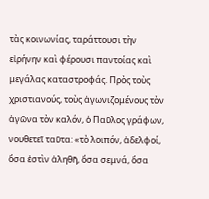τὰς κοινωνίας, ταράττουσι τὴν εἰρήνην καὶ φέρουσι παντοίας καὶ μεγάλας καταστροφάς. Πρὸς τοὺς χριστιανούς, τοὺς ἀγωνιζομένους τὸν ἀγῶνα τὸν καλόν, ὁ Παῦλος γράφων, νουθετεῖ ταῦτα: «τὸ λοιπόν, ἀδελφοί, ὅσα ἐστὶν ἀληθῆ, ὅσα σεμνά, ὅσα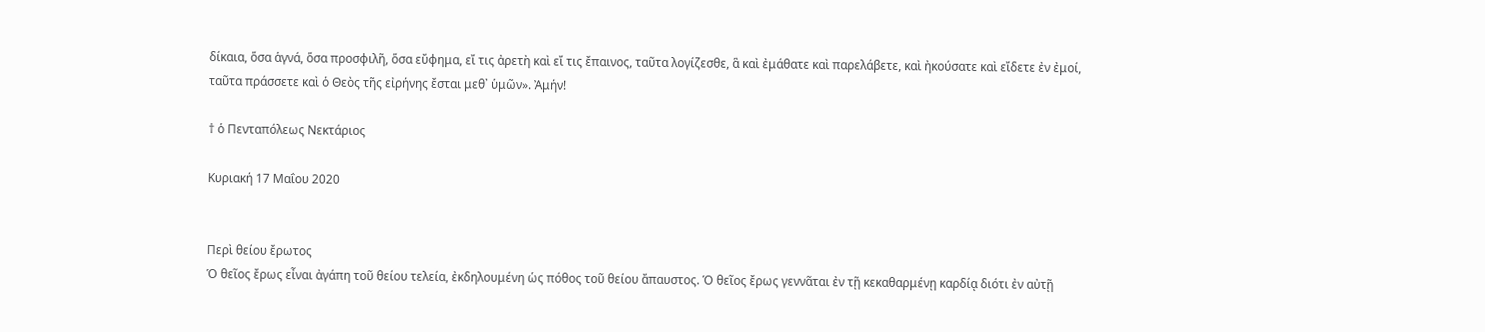δίκαια, ὅσα ἁγνά, ὅσα προσφιλῆ, ὅσα εὔφημα, εἴ τις ἀρετὴ καὶ εἴ τις ἔπαινος, ταῦτα λογίζεσθε, ἃ καὶ ἐμάθατε καὶ παρελάβετε, καὶ ἠκούσατε καὶ εἴδετε ἐν ἐμοί, ταῦτα πράσσετε καὶ ὁ Θεὸς τῆς εἰρήνης ἔσται μεθ᾿ ὑμῶν». Ἀμήν!

† ὁ Πενταπόλεως Νεκτάριος

Κυριακή 17 Μαΐου 2020


Περὶ θείου ἔρωτος
Ὁ θεῖος ἔρως εἶναι ἀγάπη τοῦ θείου τελεία, ἐκδηλουμένη ὡς πόθος τοῦ θείου ἄπαυστος. Ὁ θεῖος ἔρως γεννᾶται ἐν τῇ κεκαθαρμένῃ καρδίᾳ διότι ἐν αὐτῇ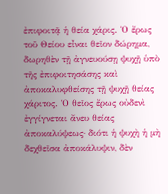ἐπιφοιτᾷ ἡ θεία χάρις. Ὁ ἔρως τοῦ Θείου εἶναι θεῖον δώρημα, δωρηθὲν τῇ ἀγνευούσῃ ψυχῇ ὑπὸ τῆς ἐπιφοιτησάσης καὶ ἀποκαλυφθείσης τῇ ψυχῇ θείας χάριτος. Ὁ θεῖος ἔρως οὐδενὶ ἐγγίγνεται ἄνευ θείας ἀποκαλύψεως· διότι ἡ ψυχὴ ἡ μὴ δεχθεῖσα ἀποκάλυψιν, δὲν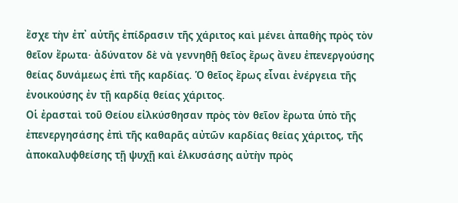ἔσχε τὴν ἐπ᾿ αὐτῆς ἐπίδρασιν τῆς χάριτος καὶ μένει ἀπαθὴς πρὸς τὸν θεῖον ἔρωτα· ἀδύνατον δὲ νὰ γεννηθῇ θεῖος ἔρως ἄνευ ἐπενεργούσης θείας δυνάμεως ἐπὶ τῆς καρδίας. Ὁ θεῖος ἔρως εἶναι ἐνέργεια τῆς ἐνοικούσης ἐν τῇ καρδίᾳ θείας χάριτος.
Οἱ ἐρασταὶ τοῦ Θείου εἰλκύσθησαν πρὸς τὸν θεῖον ἔρωτα ὑπὸ τῆς ἐπενεργησάσης ἐπὶ τῆς καθαρᾶς αὐτῶν καρδίας θείας χάριτος, τῆς ἀποκαλυφθείσης τῇ ψυχῇ καὶ ἑλκυσάσης αὐτὴν πρὸς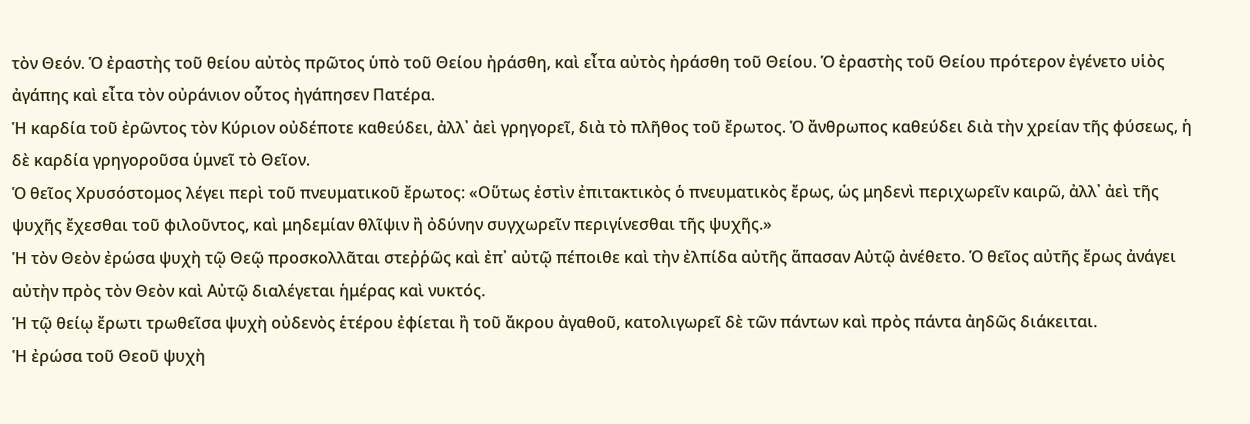τὸν Θεόν. Ὁ ἐραστὴς τοῦ θείου αὐτὸς πρῶτος ὑπὸ τοῦ Θείου ἠράσθη, καὶ εἶτα αὐτὸς ἠράσθη τοῦ Θείου. Ὁ ἐραστὴς τοῦ Θείου πρότερον ἐγένετο υἱὸς ἀγάπης καὶ εἶτα τὸν οὐράνιον οὗτος ἠγάπησεν Πατέρα.
Ἡ καρδία τοῦ ἐρῶντος τὸν Κύριον οὐδέποτε καθεύδει, ἀλλ᾿ ἀεὶ γρηγορεῖ, διὰ τὸ πλῆθος τοῦ ἔρωτος. Ὁ ἄνθρωπος καθεύδει διὰ τὴν χρείαν τῆς φύσεως, ἡ δὲ καρδία γρηγοροῦσα ὑμνεῖ τὸ Θεῖον.
Ὁ θεῖος Χρυσόστομος λέγει περὶ τοῦ πνευματικοῦ ἔρωτος: «Οὕτως ἐστὶν ἐπιτακτικὸς ὁ πνευματικὸς ἔρως, ὡς μηδενὶ περιχωρεῖν καιρῶ, ἀλλ᾿ ἀεὶ τῆς ψυχῆς ἔχεσθαι τοῦ φιλοῦντος, καὶ μηδεμίαν θλῖψιν ἢ ὀδύνην συγχωρεῖν περιγίνεσθαι τῆς ψυχῆς.»
Ἡ τὸν Θεὸν ἐρώσα ψυχὴ τῷ Θεῷ προσκολλᾶται στεῤῥῶς καὶ ἐπ᾿ αὐτῷ πέποιθε καὶ τὴν ἐλπίδα αὐτῆς ἅπασαν Αὐτῷ ἀνέθετο. Ὁ θεῖος αὐτῆς ἔρως ἀνάγει αὐτὴν πρὸς τὸν Θεὸν καὶ Αὐτῷ διαλέγεται ἡμέρας καὶ νυκτός.
Ἡ τῷ θείῳ ἔρωτι τρωθεῖσα ψυχὴ οὐδενὸς ἑτέρου ἐφίεται ἢ τοῦ ἄκρου ἀγαθοῦ, κατολιγωρεῖ δὲ τῶν πάντων καὶ πρὸς πάντα ἀηδῶς διάκειται.
Ἡ ἐρώσα τοῦ Θεοῦ ψυχὴ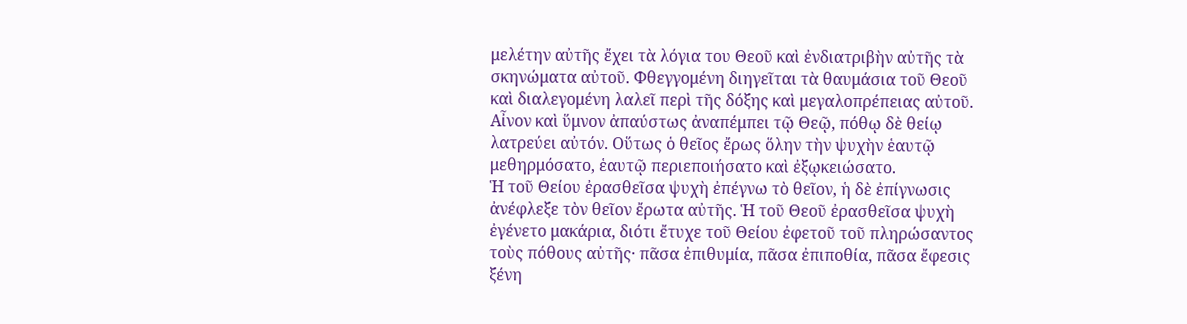μελέτην αὐτῆς ἔχει τὰ λόγια του Θεοῦ καὶ ἐνδιατριβὴν αὐτῆς τὰ σκηνώματα αὐτοῦ. Φθεγγομένη διηγεῖται τὰ θαυμάσια τοῦ Θεοῦ καὶ διαλεγομένη λαλεῖ περὶ τῆς δόξης καὶ μεγαλοπρέπειας αὐτοῦ. Αἶνον καὶ ὕμνον ἀπαύστως ἀναπέμπει τῷ Θεῷ, πόθῳ δὲ θείῳ λατρεύει αὐτόν. Οὕτως ὁ θεῖος ἔρως ὅλην τὴν ψυχὴν ἑαυτῷ μεθηρμόσατο, ἑαυτῷ περιεποιήσατο καὶ ἐξῳκειώσατο.
Ἡ τοῦ Θείου ἐρασθεῖσα ψυχὴ ἐπέγνω τὸ θεῖον, ἡ δὲ ἐπίγνωσις ἀνέφλεξε τὸν θεῖον ἔρωτα αὐτῆς. Ἡ τοῦ Θεοῦ ἐρασθεῖσα ψυχὴ ἐγένετο μακάρια, διότι ἔτυχε τοῦ Θείου ἐφετοῦ τοῦ πληρώσαντος τοὺς πόθους αὐτῆς· πᾶσα ἐπιθυμία, πᾶσα ἐπιποθία, πᾶσα ἔφεσις ξένη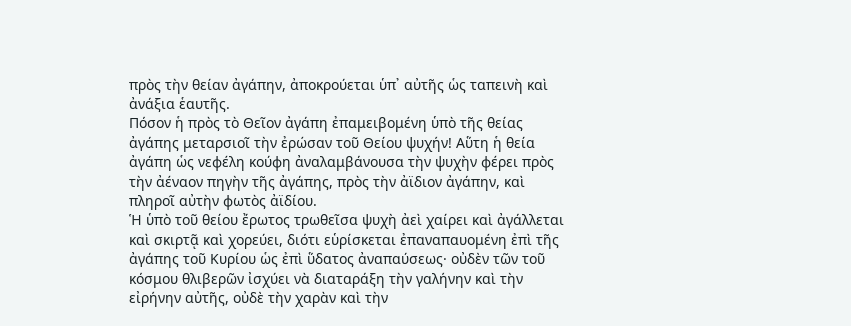πρὸς τὴν θείαν ἀγάπην, ἀποκρούεται ὑπ᾿ αὐτῆς ὡς ταπεινὴ καὶ ἀνάξια ἑαυτῆς.
Πόσον ἡ πρὸς τὸ Θεῖον ἀγάπη ἐπαμειβομένη ὑπὸ τῆς θείας ἀγάπης μεταρσιοῖ τὴν ἐρώσαν τοῦ Θείου ψυχήν! Αὕτη ἡ θεία ἀγάπη ὡς νεφέλη κούφη ἀναλαμβάνουσα τὴν ψυχὴν φέρει πρὸς τὴν ἀέναον πηγὴν τῆς ἀγάπης, πρὸς τὴν ἀϊδιον ἀγάπην, καὶ πληροῖ αὐτὴν φωτὸς ἀϊδίου.
Ἡ ὑπὸ τοῦ θείου ἔρωτος τρωθεῖσα ψυχὴ ἀεὶ χαίρει καὶ ἀγάλλεται καὶ σκιρτᾷ καὶ χορεύει, διότι εὑρίσκεται ἐπαναπαυομένη ἐπὶ τῆς ἀγάπης τοῦ Κυρίου ὡς ἐπὶ ὕδατος ἀναπαύσεως· οὐδὲν τῶν τοῦ κόσμου θλιβερῶν ἰσχύει νὰ διαταράξη τὴν γαλήνην καὶ τὴν εἰρήνην αὐτῆς, οὐδὲ τὴν χαρὰν καὶ τὴν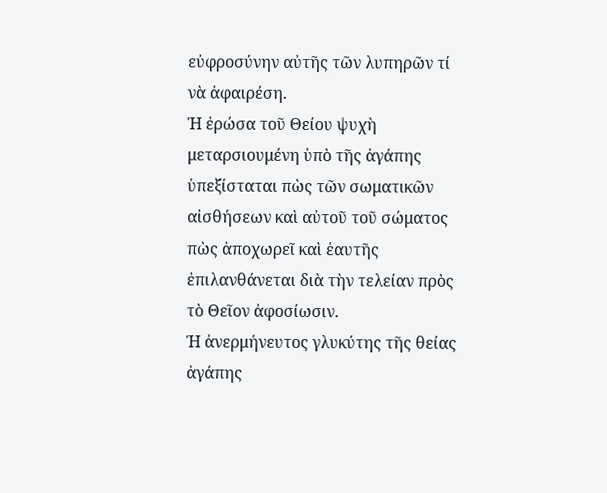εὐφροσύνην αὐτῆς τῶν λυπηρῶν τί νὰ ἀφαιρέση.
Ἡ ἐρώσα τοῦ Θείου ψυχὴ μεταρσιουμένη ὑπὸ τῆς ἀγάπης ὑπεξίσταται πὼς τῶν σωματικῶν αἰσθήσεων καὶ αὐτοῦ τοῦ σώματος πὼς ἀποχωρεῖ καὶ ἑαυτῆς ἐπιλανθάνεται διὰ τὴν τελείαν πρὸς τὸ Θεῖον ἀφοσίωσιν.
Ἡ ἀνερμήνευτος γλυκύτης τῆς θείας ἀγάπης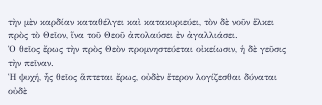τὴν μὲν καρδίαν καταθέλγει καὶ κατακυριεύει, τὸν δὲ νοῦν ἕλκει πρὸς τὸ Θεῖον, ἵνα τοῦ Θεοῦ ἀπολαύσει ἐν ἀγαλλιάσει.
Ὁ θεῖος ἔρως τὴν πρὸς Θεὸν προμνηστεύεται οἰκείωσιν, ἡ δὲ γεῦσις τὴν πεῖναν.
Ἡ ψυχή, ἧς θεῖος ἅπτεται ἔρως, οὐδὲν ἕτερον λογίζεσθαι δύναται οὐδὲ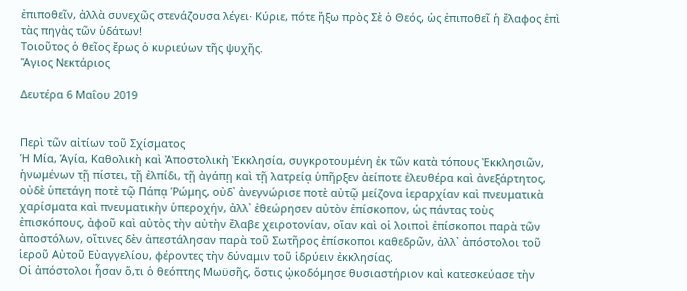ἐπιποθεῖν, ἀλλὰ συνεχῶς στενάζουσα λέγει· Κύριε, πότε ἤξω πρὸς Σὲ ὁ Θεός, ὡς ἐπιποθεῖ ἡ ἔλαφος ἐπὶ τὰς πηγὰς τῶν ὑδάτων!
Τοιοῦτος ὁ θεῖος ἔρως ὁ κυριεύων τῆς ψυχῆς.
Ἅγιος Νεκτάριος

Δευτέρα 6 Μαΐου 2019


Περὶ τῶν αἰτίων τοῦ Σχίσματος
Ἡ Μία, Ἁγία, Καθολικὴ καὶ Ἀποστολικὴ Ἐκκλησία, συγκροτουμένη ἐκ τῶν κατὰ τόπους Ἐκκλησιῶν, ἡνωμένων τῇ πίστει, τῇ ἐλπίδι, τῇ ἀγάπῃ καὶ τῇ λατρείᾳ ὑπῆρξεν ἀείποτε ἐλευθέρα καὶ ἀνεξάρτητος, οὐδὲ ὑπετάγη ποτὲ τῷ Πάπᾳ Ῥώμης, οὐδ᾿ ἀνεγνώρισε ποτὲ αὐτῷ μείζονα ἱεραρχίαν καὶ πνευματικὰ χαρίσματα καὶ πνευματικὴν ὑπεροχήν, ἀλλ᾿ ἐθεώρησεν αὐτὸν ἐπίσκοπον, ὡς πάντας τοὺς ἐπισκόπους, ἀφοῦ καὶ αὐτὸς τὴν αὐτὴν ἔλαβε χειροτονίαν, οἵαν καὶ οἱ λοιποὶ ἐπίσκοποι παρὰ τῶν ἀποστόλων, οἵτινες δὲν ἀπεστάλησαν παρὰ τοῦ Σωτῆρος ἐπίσκοποι καθεδρῶν, ἀλλ᾿ ἀπόστολοι τοῦ ἱεροῦ Αὐτοῦ Εὐαγγελίου, φέροντες τὴν δύναμιν τοῦ ἱδρύειν ἐκκλησίας.
Οἱ ἀπόστολοι ἦσαν ὅ,τι ὁ θεόπτης Μωϋσῆς, ὅστις ᾠκοδόμησε θυσιαστήριον καὶ κατεσκεύασε τὴν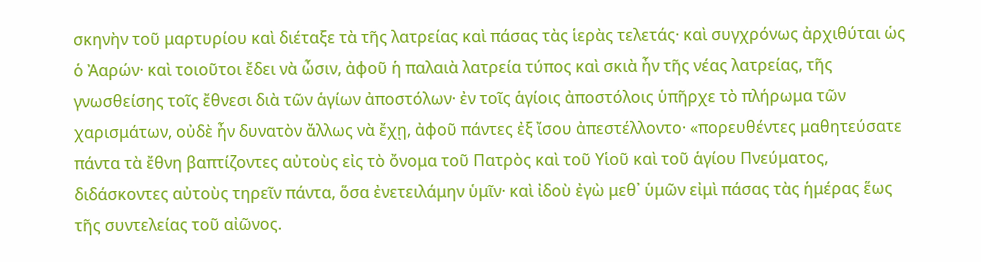σκηνὴν τοῦ μαρτυρίου καὶ διέταξε τὰ τῆς λατρείας καὶ πάσας τὰς ἱερὰς τελετάς· καὶ συγχρόνως ἀρχιθύται ὡς ὁ Ἀαρών· καὶ τοιοῦτοι ἔδει νὰ ὦσιν, ἀφοῦ ἡ παλαιὰ λατρεία τύπος καὶ σκιὰ ἦν τῆς νέας λατρείας, τῆς γνωσθείσης τοῖς ἔθνεσι διὰ τῶν ἁγίων ἀποστόλων· ἐν τοῖς ἁγίοις ἀποστόλοις ὑπῆρχε τὸ πλήρωμα τῶν χαρισμάτων, οὐδὲ ἦν δυνατὸν ἄλλως νὰ ἔχῃ, ἀφοῦ πάντες ἐξ ἴσου ἀπεστέλλοντο· «πορευθέντες μαθητεύσατε πάντα τὰ ἔθνη βαπτίζοντες αὐτοὺς εἰς τὸ ὄνομα τοῦ Πατρὸς καὶ τοῦ Υἱοῦ καὶ τοῦ ἁγίου Πνεύματος, διδάσκοντες αὐτοὺς τηρεῖν πάντα, ὅσα ἐνετειλάμην ὑμῖν· καὶ ἰδοὺ ἐγὼ μεθ᾿ ὑμῶν εἰμὶ πάσας τὰς ἡμέρας ἕως τῆς συντελείας τοῦ αἰῶνος.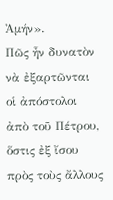Ἀμήν».
Πῶς ἦν δυνατὸν νὰ ἐξαρτῶνται οἱ ἀπόστολοι ἀπὸ τοῦ Πέτρου, ὅστις ἐξ ἴσου πρὸς τοὺς ἄλλους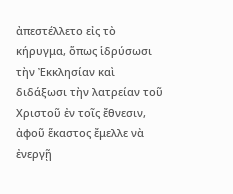ἀπεστέλλετο εἰς τὸ κήρυγμα, ὅπως ἱδρύσωσι τὴν Ἐκκλησίαν καὶ διδάξωσι τὴν λατρείαν τοῦ Χριστοῦ ἐν τοῖς ἔθνεσιν, ἀφοῦ ἕκαστος ἔμελλε νὰ ἐνεργῇ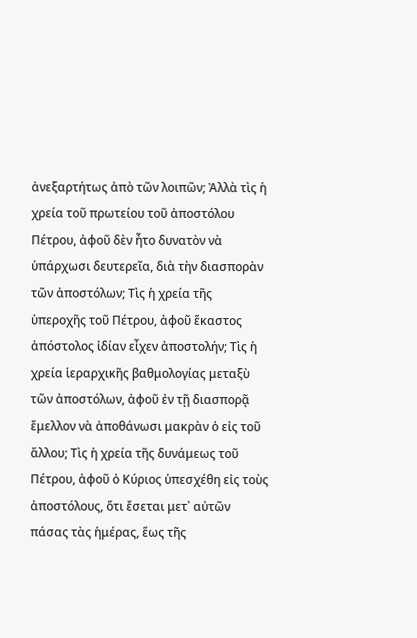ἀνεξαρτήτως ἀπὸ τῶν λοιπῶν; Ἀλλὰ τὶς ἡ χρεία τοῦ πρωτείου τοῦ ἀποστόλου Πέτρου, ἀφοῦ δὲν ἦτο δυνατὸν νὰ ὑπάρχωσι δευτερεῖα, διὰ τὴν διασπορὰν τῶν ἀποστόλων; Τὶς ἡ χρεία τῆς ὑπεροχῆς τοῦ Πέτρου, ἀφοῦ ἕκαστος ἀπόστολος ἰδίαν εἶχεν ἀποστολήν; Τὶς ἡ χρεία ἱεραρχικῆς βαθμολογίας μεταξὺ τῶν ἀποστόλων, ἀφοῦ ἐν τῇ διασπορᾷ ἔμελλον νὰ ἀποθάνωσι μακρὰν ὁ εἰς τοῦ ἄλλου; Τὶς ἡ χρεία τῆς δυνάμεως τοῦ Πέτρου, ἀφοῦ ὁ Κύριος ὑπεσχέθη εἰς τοὺς ἀποστόλους, ὅτι ἔσεται μετ᾿ αὐτῶν πάσας τὰς ἡμέρας, ἕως τῆς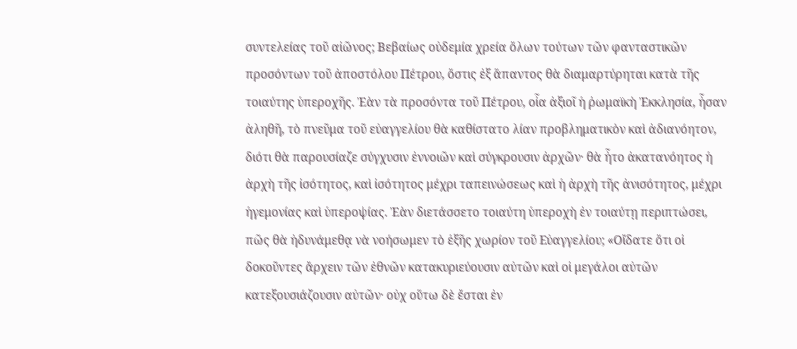συντελείας τοῦ αἰῶνος; Βεβαίως οὐδεμία χρεία ὅλων τούτων τῶν φανταστικῶν προσόντων τοῦ ἀποστόλου Πέτρου, ὅστις ἐξ ἅπαντος θὰ διαμαρτύρηται κατὰ τῆς τοιαύτης ὑπεροχῆς. Ἐὰν τὰ προσόντα τοῦ Πέτρου, οἷα ἀξιοῖ ἡ ῥωμαϊκὴ Ἐκκλησία, ἦσαν ἀληθῆ, τὸ πνεῦμα τοῦ εὐαγγελίου θὰ καθίστατο λίαν προβληματικὸν καὶ ἀδιανόητον, διότι θὰ παρουσίαζε σύγχυσιν ἐννοιῶν καὶ σύγκρουσιν ἀρχῶν· θὰ ἦτο ἀκατανόητος ἡ ἀρχὴ τῆς ἰσότητος, καὶ ἰσότητος μέχρι ταπεινώσεως καὶ ἡ ἀρχὴ τῆς ἀνισότητος, μέχρι ἡγεμονίας καὶ ὑπεροψίας. Ἐὰν διετάσσετο τοιαύτη ὑπεροχὴ ἐν τοιαύτῃ περιπτώσει, πῶς θὰ ἠδυνάμεθᾳ νὰ νοήσωμεν τὸ ἑξῆς χωρίον τοῦ Εὐαγγελίου; «Οἴδατε ὅτι οἱ δοκοῦντες ἄρχειν τῶν ἐθνῶν κατακυριεύουσιν αὐτῶν καὶ οἱ μεγάλοι αὐτῶν κατεξουσιάζουσιν αὐτῶν· οὐχ οὕτω δὲ ἔσται ἐν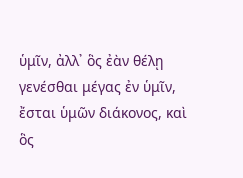ὑμῖν, ἀλλ᾿ ὃς ἐὰν θέλῃ γενέσθαι μέγας ἐν ὑμῖν, ἔσται ὑμῶν διάκονος, καὶ ὃς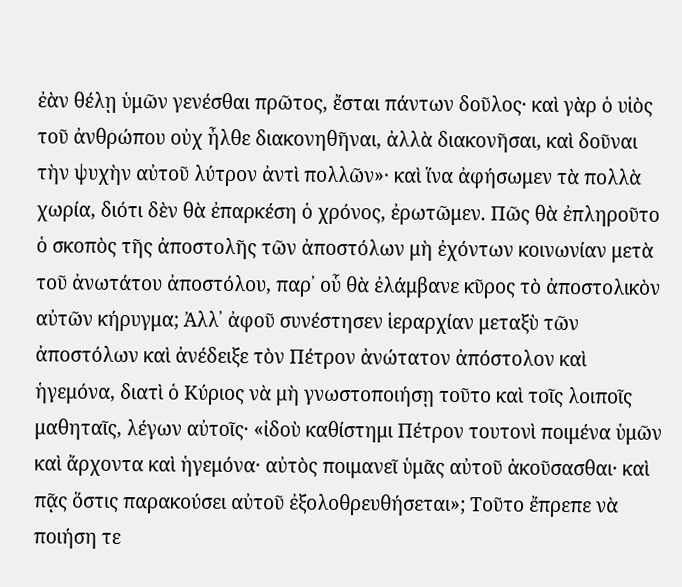ἐὰν θέλῃ ὑμῶν γενέσθαι πρῶτος, ἔσται πάντων δοῦλος· καὶ γὰρ ὁ υἱὸς τοῦ ἀνθρώπου οὐχ ἦλθε διακονηθῆναι, ἀλλὰ διακονῆσαι, καὶ δοῦναι τὴν ψυχὴν αὐτοῦ λύτρον ἀντὶ πολλῶν»· καὶ ἵνα ἀφήσωμεν τὰ πολλὰ χωρία, διότι δὲν θὰ ἐπαρκέση ὁ χρόνος, ἐρωτῶμεν. Πῶς θὰ ἐπληροῦτο ὁ σκοπὸς τῆς ἀποστολῆς τῶν ἀποστόλων μὴ ἐχόντων κοινωνίαν μετὰ τοῦ ἀνωτάτου ἀποστόλου, παρ᾿ οὗ θὰ ἐλάμβανε κῦρος τὸ ἀποστολικὸν αὐτῶν κήρυγμα; Ἀλλ᾿ ἀφοῦ συνέστησεν ἱεραρχίαν μεταξὺ τῶν ἀποστόλων καὶ ἀνέδειξε τὸν Πέτρον ἀνώτατον ἀπόστολον καὶ ἡγεμόνα, διατὶ ὁ Κύριος νὰ μὴ γνωστοποιήσῃ τοῦτο καὶ τοῖς λοιποῖς μαθηταῖς, λέγων αὐτοῖς· «ἰδοὺ καθίστημι Πέτρον τουτονὶ ποιμένα ὑμῶν καὶ ἄρχοντα καὶ ἡγεμόνα· αὐτὸς ποιμανεῖ ὑμᾶς αὐτοῦ ἀκοῦσασθαι· καὶ πᾷς ὅστις παρακούσει αὐτοῦ ἐξολοθρευθήσεται»; Τοῦτο ἔπρεπε νὰ ποιήση τε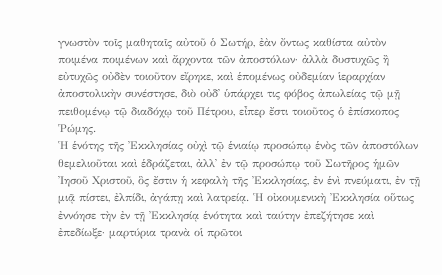γνωστὸν τοῖς μαθηταῖς αὐτοῦ ὁ Σωτήρ, ἐὰν ὄντως καθίστα αὐτὸν ποιμένα ποιμένων καὶ ἄρχοντα τῶν ἀποστόλων· ἀλλὰ δυστυχῶς ἢ εὐτυχῶς οὐδὲν τοιοῦτον εἴρηκε, καὶ ἑπομένως οὐδεμίαν ἱεραρχίαν ἀποστολικὴν συνέστησε, διὸ οὐδ᾿ ὑπάρχει τις φόβος ἀπωλείας τῷ μῇ πειθομένῳ τῷ διαδόχῳ τοῦ Πέτρου, εἶπερ ἔστι τοιοῦτος ὁ ἐπίσκοπος Ῥώμης.
Ἡ ἑνότης τῆς Ἐκκλησίας οὐχὶ τῷ ἑνιαίῳ προσώπῳ ἑνὸς τῶν ἀποστόλων θεμελιοῦται καὶ ἑδράζεται, ἀλλ᾿ ἐν τῷ προσώπῳ τοῦ Σωτῆρος ἡμῶν Ἰησοῦ Χριστοῦ, ὃς ἔστιν ἡ κεφαλὴ τῆς Ἐκκλησίας, ἐν ἑνὶ πνεύματι, ἐν τῇ μιᾷ πίστει, ἐλπίδι, ἀγάπῃ καὶ λατρείᾳ. Ἡ οἰκουμενικὴ Ἐκκλησία οὕτως ἐννόησε τὴν ἐν τῇ Ἐκκλησίᾳ ἑνότητα καὶ ταύτην ἐπεζήτησε καὶ ἐπεδίωξε· μαρτύρια τρανὰ οἱ πρῶτοι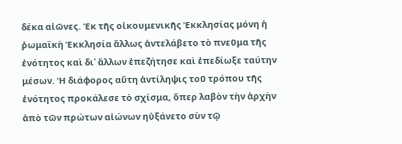δέκα αἰῶνες. Ἐκ τῆς οἰκουμενικῆς Ἐκκλησίας μόνη ἡ ῥωμαϊκὴ Ἐκκλησία ἄλλως ἀντελάβετο τὸ πνεῦμα τῆς ἑνότητος καὶ δι᾿ ἄλλων ἐπεζήτησε καὶ ἐπεδίωξε ταύτην μέσων. Ἡ διάφορος αὕτη ἀντίληψις τοῦ τρόπου τῆς ἑνότητος προκάλεσε τὸ σχίσμα, ὅπερ λαβὸν τὴν ἀρχὴν ἀπὸ τῶν πρώτων αἰώνων ηὐξάνετο σὺν τῷ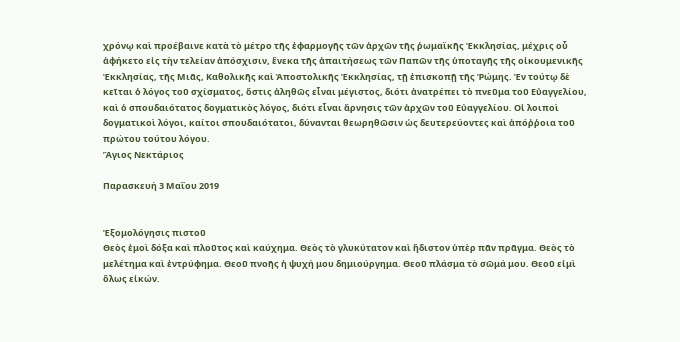χρόνῳ καὶ προέβαινε κατὰ τὸ μέτρο τῆς ἐφαρμογῆς τῶν ἀρχῶν τῆς ῥωμαϊκῆς Ἐκκλησίας, μέχρις οὖ ἀφήκετο εἰς τὴν τελείαν ἀπόσχισιν, ἕνεκα τῆς ἀπαιτήσεως τῶν Παπῶν τῆς ὑποταγῆς τῆς οἰκουμενικῆς Ἐκκλησίας, τῆς Μιᾶς, Καθολικῆς καὶ Ἀποστολικῆς Ἐκκλησίας, τῇ ἐπισκοπῇ τῆς Ῥώμης. Ἐν τούτῳ δὲ κεῖται ὁ λόγος τοῦ σχίσματος, ὅστις ἀληθῶς εἶναι μέγιστος, διότι ἀνατρέπει τὸ πνεῦμα τοῦ Εὐαγγελίου, καὶ ὁ σπουδαιότατος δογματικὸς λόγος, διότι εἶναι ἄρνησις τῶν ἀρχῶν τοῦ Εὐαγγελίου. Οἱ λοιποὶ δογματικοὶ λόγοι, καίτοι σπουδαιότατοι, δύνανται θεωρηθῶσιν ὡς δευτερεύοντες καὶ ἀπόῤῥοια τοῦ πρώτου τούτου λόγου.
Ἅγιος Νεκτάριος

Παρασκευή 3 Μαΐου 2019


Ἐξομολόγησις πιστοῦ
Θεὸς ἐμοὶ δόξα καὶ πλοῦτος καὶ καύχημα. Θεὸς τὸ γλυκύτατον καὶ ἥδιστον ὑπὲρ πᾶν πρᾶγμα. Θεὸς τὸ μελέτημα καὶ ἐντρύφημα. Θεοῦ πνοῆς ἡ ψυχή μου δημιούργημα. Θεοῦ πλάσμα τὸ σῶμά μου. Θεοῦ εἰμὶ ὅλως εἰκών.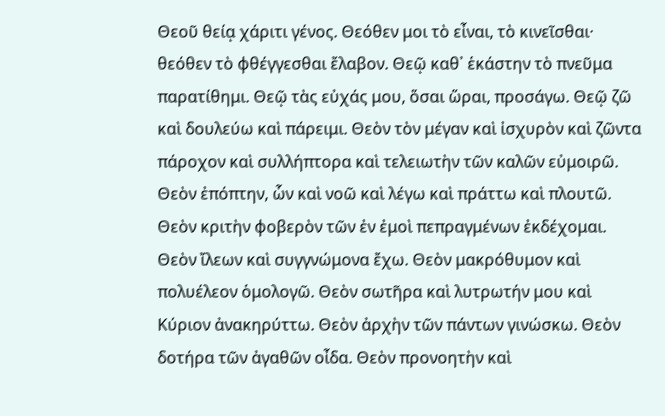Θεοῦ θείᾳ χάριτι γένος. Θεόθεν μοι τὸ εἶναι, τὸ κινεῖσθαι· θεόθεν τὸ φθέγγεσθαι ἔλαβον. Θεῷ καθ᾿ ἑκάστην τὸ πνεῦμα παρατίθημι. Θεῷ τὰς εὐχάς μου, ὅσαι ὥραι, προσάγω. Θεῷ ζῶ καὶ δουλεύω καὶ πάρειμι. Θεὸν τὸν μέγαν καὶ ἰσχυρὸν καὶ ζῶντα πάροχον καὶ συλλήπτορα καὶ τελειωτὴν τῶν καλῶν εὐμοιρῶ. Θεὸν ἐπόπτην, ὧν καὶ νοῶ καὶ λέγω καὶ πράττω καὶ πλουτῶ. Θεὸν κριτὴν φοβερὸν τῶν ἐν ἐμοὶ πεπραγμένων ἐκδέχομαι. Θεὸν ἴλεων καὶ συγγνώμονα ἔχω. Θεὸν μακρόθυμον καὶ πολυέλεον ὁμολογῶ. Θεὸν σωτῆρα καὶ λυτρωτήν μου καὶ Κύριον ἀνακηρύττω. Θεὸν ἀρχὴν τῶν πάντων γινώσκω. Θεὸν δοτήρα τῶν ἀγαθῶν οἶδα. Θεὸν προνοητὴν καὶ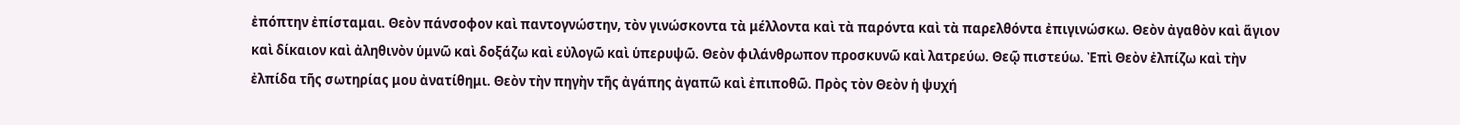ἐπόπτην ἐπίσταμαι. Θεὸν πάνσοφον καὶ παντογνώστην, τὸν γινώσκοντα τὰ μέλλοντα καὶ τὰ παρόντα καὶ τὰ παρελθόντα ἐπιγινώσκω. Θεὸν ἀγαθὸν καὶ ἅγιον καὶ δίκαιον καὶ ἀληθινὸν ὑμνῶ καὶ δοξάζω καὶ εὐλογῶ καὶ ὑπερυψῶ. Θεὸν φιλάνθρωπον προσκυνῶ καὶ λατρεύω. Θεῷ πιστεύω. Ἐπὶ Θεὸν ἐλπίζω καὶ τὴν ἐλπίδα τῆς σωτηρίας μου ἀνατίθημι. Θεὸν τὴν πηγὴν τῆς ἀγάπης ἀγαπῶ καὶ ἐπιποθῶ. Πρὸς τὸν Θεὸν ἡ ψυχή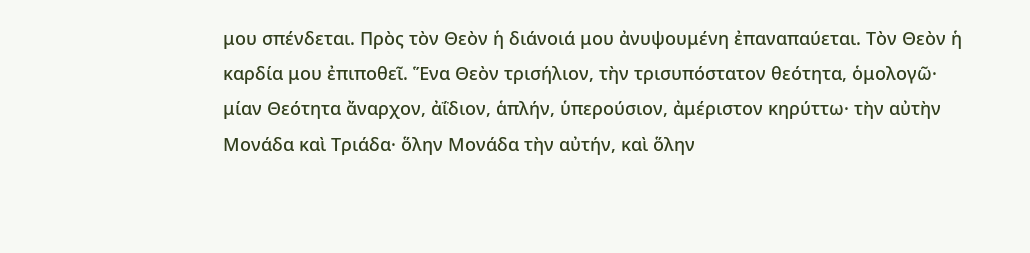μου σπένδεται. Πρὸς τὸν Θεὸν ἡ διάνοιά μου ἀνυψουμένη ἐπαναπαύεται. Τὸν Θεὸν ἡ καρδία μου ἐπιποθεῖ. Ἕνα Θεὸν τρισήλιον, τὴν τρισυπόστατον θεότητα, ὁμολογῶ· μίαν Θεότητα ἄναρχον, ἀΐδιον, ἁπλήν, ὑπερούσιον, ἀμέριστον κηρύττω· τὴν αὐτὴν Μονάδα καὶ Τριάδα· ὅλην Μονάδα τὴν αὐτήν, καὶ ὅλην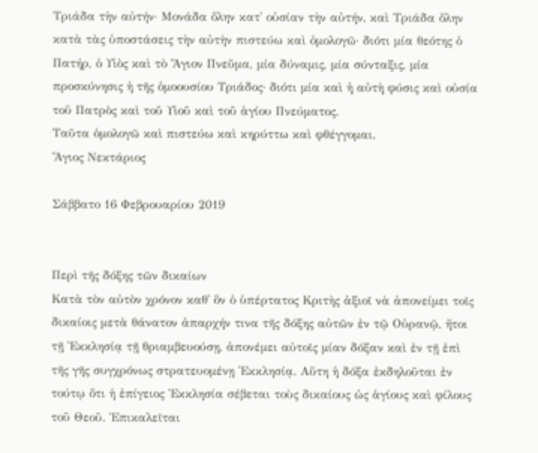Τριάδα τὴν αὐτήν· Μονάδα ὅλην κατ᾿ οὐσίαν τὴν αὐτήν, καὶ Τριάδα ὅλην κατὰ τὰς ὑποστάσεις τὴν αὐτὴν πιστεύω καὶ ὁμολογῶ· διότι μία θεότης ὁ Πατήρ, ὁ Υἱὸς καὶ τὸ Ἅγιον Πνεῦμα, μία δύναμις, μία σύνταξις, μία προσκύνησις ἡ τῆς ὁμοουσίου Τριάδος· διότι μία καὶ ἡ αὐτὴ φύσις καὶ οὐσία τοῦ Πατρὸς καὶ τοῦ Υἱοῦ καὶ τοῦ ἁγίου Πνεύματος.
Ταῦτα ὁμολογῶ καὶ πιστεύω καὶ κηρύττω καὶ φθέγγομαι.
Ἅγιος Νεκτάριος

Σάββατο 16 Φεβρουαρίου 2019


Περὶ τῆς δόξης τῶν δικαίων
Κατὰ τὸν αὐτὸν χρόνον καθ᾿ ὃν ὁ ὑπέρτατος Κριτὴς ἀξιοῖ νὰ ἀπονείμει τοῖς δικαίοις μετὰ θάνατον ἀπαρχήν τινα τῆς δόξης αὐτῶν ἐν τῷ Οὐρανῷ, ἤτοι τῇ Ἐκκλησίᾳ τῇ θριαμβευούσῃ, ἀπονέμει αὐτοῖς μίαν δόξαν καὶ ἐν τῇ ἐπὶ τῆς γῆς συγχρόνως στρατευομένῃ Ἐκκλησίᾳ. Αὕτη ἡ δόξα ἐκδηλοῦται ἐν τούτῳ ὅτι ἡ ἐπίγειος Ἐκκλησία σέβεται τοὺς δικαίους ὡς ἁγίους καὶ φίλους τοῦ Θεοῦ. Ἐπικαλεῖται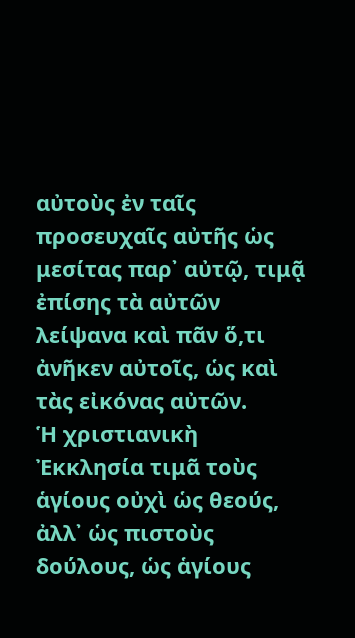αὐτοὺς ἐν ταῖς προσευχαῖς αὐτῆς ὡς μεσίτας παρ᾿ αὐτῷ, τιμᾷ ἐπίσης τὰ αὐτῶν λείψανα καὶ πᾶν ὅ,τι ἀνῆκεν αὐτοῖς, ὡς καὶ τὰς εἰκόνας αὐτῶν.
Ἡ χριστιανικὴ Ἐκκλησία τιμᾶ τοὺς ἁγίους οὐχὶ ὡς θεούς, ἀλλ᾿ ὡς πιστοὺς δούλους, ὡς ἁγίους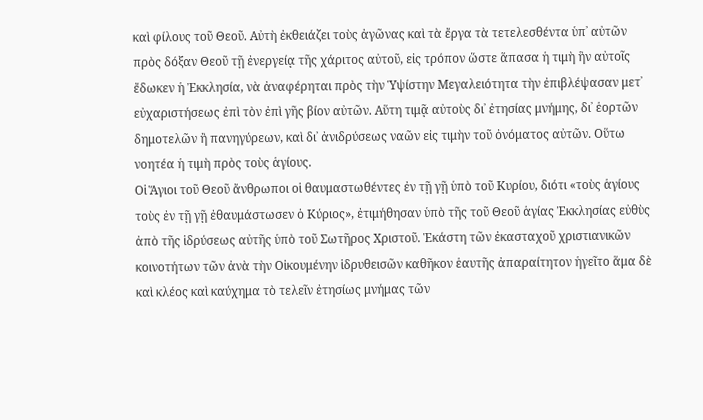καὶ φίλους τοῦ Θεοῦ. Αὐτὴ ἐκθειάζει τοὺς ἀγῶνας καὶ τὰ ἔργα τὰ τετελεσθέντα ὑπ᾿ αὐτῶν πρὸς δόξαν Θεοῦ τῇ ἐνεργείᾳ τῆς χάριτος αὐτοῦ, εἰς τρόπον ὥστε ἅπασα ἡ τιμὴ ἣν αὐτοῖς ἔδωκεν ἡ Ἐκκλησία, νὰ ἀναφέρηται πρὸς τὴν Ὑψίστην Μεγαλειότητα τὴν ἐπιβλέψασαν μετ᾿ εὐχαριστήσεως ἐπὶ τὸν ἐπὶ γῆς βίον αὐτῶν. Αὕτη τιμᾷ αὐτοὺς δι᾿ ἐτησίας μνήμης, δι᾿ ἑορτῶν δημοτελῶν ἢ πανηγύρεων, καὶ δι᾿ ἀνιδρύσεως ναῶν εἰς τιμὴν τοῦ ὀνόματος αὐτῶν. Οὕτω νοητέα ἡ τιμὴ πρὸς τοὺς ἁγίους.
Οἱ Ἅγιοι τοῦ Θεοῦ ἄνθρωποι οἱ θαυμαστωθέντες ἐν τῇ γῇ ὑπὸ τοῦ Κυρίου, διότι «τοὺς ἁγίους τοὺς ἐν τῇ γῇ ἐθαυμάστωσεν ὁ Κύριος», ἐτιμήθησαν ὑπὸ τῆς τοῦ Θεοῦ ἁγίας Ἐκκλησίας εὐθὺς ἀπὸ τῆς ἱδρύσεως αὐτῆς ὑπὸ τοῦ Σωτῆρος Χριστοῦ. Ἑκάστη τῶν ἐκασταχοῦ χριστιανικῶν κοινοτήτων τῶν ἀνὰ τὴν Οἰκουμένην ἱδρυθεισῶν καθῆκον ἑαυτῆς ἀπαραίτητον ἡγεῖτο ἅμα δὲ καὶ κλέος καὶ καύχημα τὸ τελεῖν ἐτησίως μνήμας τῶν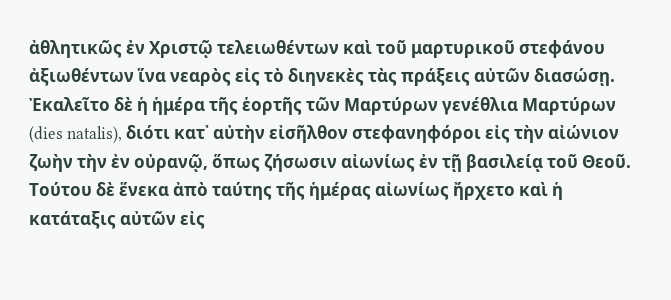ἀθλητικῶς ἐν Χριστῷ τελειωθέντων καὶ τοῦ μαρτυρικοῦ στεφάνου ἀξιωθέντων ἵνα νεαρὸς εἰς τὸ διηνεκὲς τὰς πράξεις αὐτῶν διασώσῃ. Ἐκαλεῖτο δὲ ἡ ἡμέρα τῆς ἑορτῆς τῶν Μαρτύρων γενέθλια Μαρτύρων (dies natalis), διότι κατ᾿ αὐτὴν εἰσῆλθoν στεφανηφόροι εἰς τὴν αἰώνιον ζωὴν τὴν ἐν οὐρανῷ, ὅπως ζήσωσιν αἰωνίως ἐν τῇ βασιλείᾳ τοῦ Θεοῦ. Τούτου δὲ ἕνεκα ἀπὸ ταύτης τῆς ἡμέρας αἰωνίως ἤρχετο καὶ ἡ κατάταξις αὐτῶν εἰς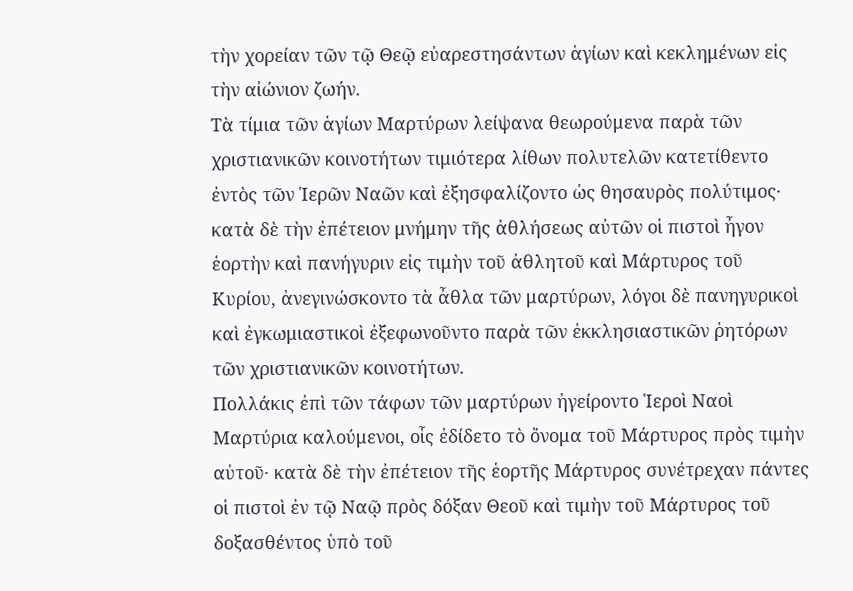τὴν χορείαν τῶν τῷ Θεῷ εὐαρεστησάντων ἁγίων καὶ κεκλημένων εἰς τὴν αἰώνιον ζωήν.
Τὰ τίμια τῶν ἁγίων Μαρτύρων λείψανα θεωρούμενα παρὰ τῶν χριστιανικῶν κοινοτήτων τιμιότερα λίθων πολυτελῶν κατετίθεντο ἐντὸς τῶν Ἱερῶν Ναῶν καὶ ἐξησφαλίζοντο ὡς θησαυρὸς πολύτιμος· κατὰ δὲ τὴν ἐπέτειον μνήμην τῆς ἀθλήσεως αὐτῶν οἱ πιστοὶ ἦγον ἑορτὴν καὶ πανήγυριν εἰς τιμὴν τοῦ ἀθλητοῦ καὶ Μάρτυρος τοῦ Κυρίου, ἀνεγινώσκοντο τὰ ἆθλα τῶν μαρτύρων, λόγοι δὲ πανηγυρικοὶ καὶ ἐγκωμιαστικοὶ ἐξεφωνοῦντο παρὰ τῶν ἐκκλησιαστικῶν ῥητόρων τῶν χριστιανικῶν κοινοτήτων.
Πολλάκις ἐπὶ τῶν τάφων τῶν μαρτύρων ἠγείροντο Ἱεροὶ Ναοὶ Μαρτύρια καλούμενοι, οἷς ἐδίδετο τὸ ὄνομα τοῦ Μάρτυρος πρὸς τιμὴν αὐτοῦ· κατὰ δὲ τὴν ἐπέτειον τῆς ἑορτῆς Μάρτυρος συνέτρεχαν πάντες οἱ πιστοὶ ἐν τῷ Ναῷ πρὸς δόξαν Θεοῦ καὶ τιμὴν τοῦ Μάρτυρος τοῦ δοξασθέντος ὑπὸ τοῦ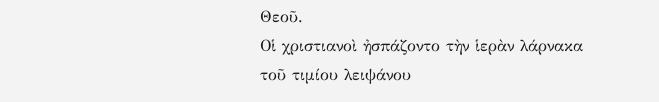Θεοῦ.
Οἱ χριστιανοὶ ἠσπάζοντο τὴν ἱερὰν λάρνακα τοῦ τιμίου λειψάνου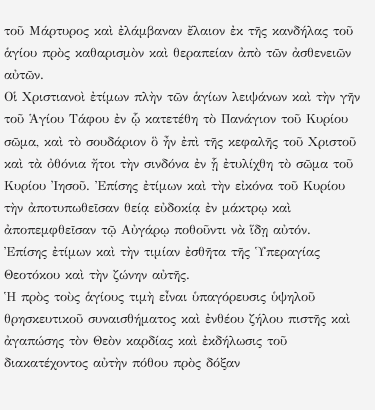τοῦ Μάρτυρος καὶ ἐλάμβαναν ἔλαιον ἐκ τῆς κανδήλας τοῦ ἁγίου πρὸς καθαρισμὸν καὶ θεραπείαν ἀπὸ τῶν ἀσθενειῶν αὐτῶν.
Οἱ Χριστιανοὶ ἐτίμων πλὴν τῶν ἁγίων λειψάνων καὶ τὴν γῆν τοῦ Ἁγίου Τάφου ἐν ᾧ κατετέθη τὸ Πανάγιον τοῦ Κυρίου σῶμα, καὶ τὸ σουδάριον ὃ ἦν ἐπὶ τῆς κεφαλῆς τοῦ Χριστοῦ καὶ τὰ ὀθόνια ἤτοι τὴν σινδόνα ἐν ᾗ ἐτυλίχθη τὸ σῶμα τοῦ Κυρίου Ἰησοῦ. Ἐπίσης ἐτίμων καὶ τὴν εἰκόνα τοῦ Κυρίου τὴν ἀποτυπωθεῖσαν θείᾳ εὐδοκίᾳ ἐν μάκτρῳ καὶ ἀποπεμφθεῖσαν τῷ Αὐγάρῳ ποθοῦντι νὰ ἵδῃ αὐτόν.
Ἐπίσης ἐτίμων καὶ τὴν τιμίαν ἐσθῆτα τῆς Ὑπεραγίας Θεοτόκου καὶ τὴν ζώνην αὐτῆς.
Ἡ πρὸς τοὺς ἁγίους τιμὴ εἶναι ὑπαγόρευσις ὑψηλοῦ θρησκευτικοῦ συναισθήματος καὶ ἐνθέου ζήλου πιστῆς καὶ ἀγαπώσης τὸν Θεὸν καρδίας καὶ ἐκδήλωσις τοῦ διακατέχοντος αὐτὴν πόθου πρὸς δόξαν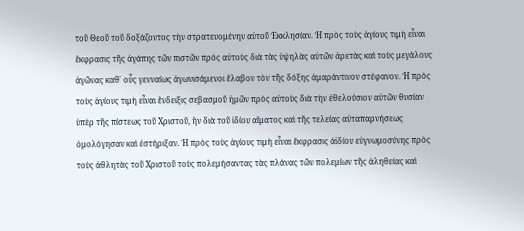τοῦ Θεοῦ τοῦ δοξάζοντος τὴν στρατευομένην αὐτοῦ Ἐκκλησίαν. Ἡ πρὸς τοὺς ἁγίους τιμὴ εἶναι ἔκφρασις τῆς ἀγάπης τῶν πιστῶν πρὸς αὐτοὺς διὰ τὰς ὑψηλὰς αὐτῶν ἀρετὰς καὶ τοὺς μεγάλους ἀγῶνας καθ᾿ οὖς γενναίως ἀγωνισάμενοι ἔλαβον τὸν τῆς δόξης ἀμαράντινον στέφανον. Ἡ πρὸς τοὺς ἁγίους τιμὴ εἶναι ἔνδειξις σεβασμοῦ ἡμῶν πρὸς αὐτοὺς διὰ τὴν ἐθελούσιον αὐτῶν θυσίαν ὑπὲρ τῆς πίστεως τοῦ Χριστοῦ, ἣν διὰ τοῦ ἰδίου αἵματος καὶ τῆς τελείας αὐταπαρνήσεως ὁμολόγησαν καὶ ἐστήριξαν. Ἡ πρὸς τοὺς ἁγίους τιμὴ εἶναι ἔκφρασις ἀϊδίου εὐγνωμοσύνης πρὸς τοὺς ἀθλητὰς τοῦ Χριστοῦ τοὺς πολεμήσαντας τὰς πλάνας τῶν πολεμίων τῆς ἀληθείας καὶ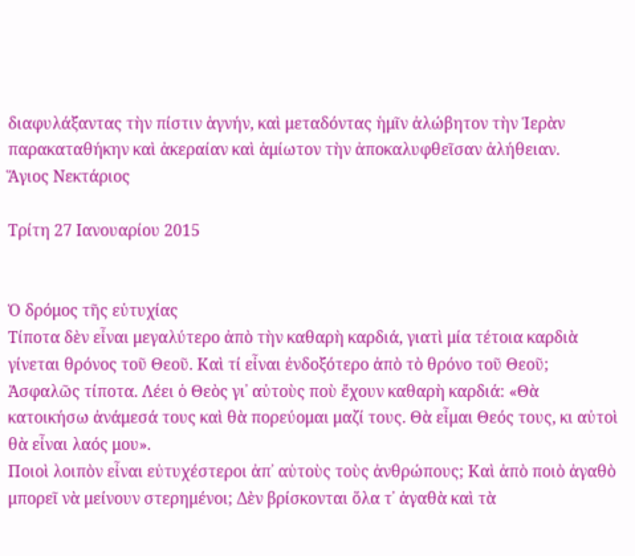διαφυλάξαντας τὴν πίστιν ἁγνήν, καὶ μεταδόντας ἡμῖν ἀλώβητον τὴν Ἱερὰν παρακαταθήκην καὶ ἀκεραίαν καὶ ἀμίωτον τὴν ἀποκαλυφθεῖσαν ἀλήθειαν.
Ἅγιος Νεκτάριος

Τρίτη 27 Ιανουαρίου 2015


Ὁ δρόμος τῆς εὐτυχίας
Τίποτα δὲν εἶναι μεγαλύτερο ἀπὸ τὴν καθαρὴ καρδιά, γιατὶ μία τέτοια καρδιὰ γίνεται θρόνος τοῦ Θεοῦ. Καὶ τί εἶναι ἐνδοξότερο ἀπὸ τὸ θρόνο τοῦ Θεοῦ; Ἀσφαλῶς τίποτα. Λέει ὁ Θεὸς γι᾿ αὐτοὺς ποὺ ἔχουν καθαρὴ καρδιά: «Θὰ κατοικήσω ἀνάμεσά τους καὶ θὰ πορεύομαι μαζί τους. Θὰ εἶμαι Θεός τους, κι αὐτοὶ θὰ εἶναι λαός μου».
Ποιοὶ λοιπὸν εἶναι εὐτυχέστεροι ἀπ᾿ αὐτοὺς τοὺς ἀνθρώπους; Καὶ ἀπὸ ποιὸ ἀγαθὸ μπορεῖ νὰ μείνουν στερημένοι; Δὲν βρίσκονται ὅλα τ᾿ ἀγαθὰ καὶ τὰ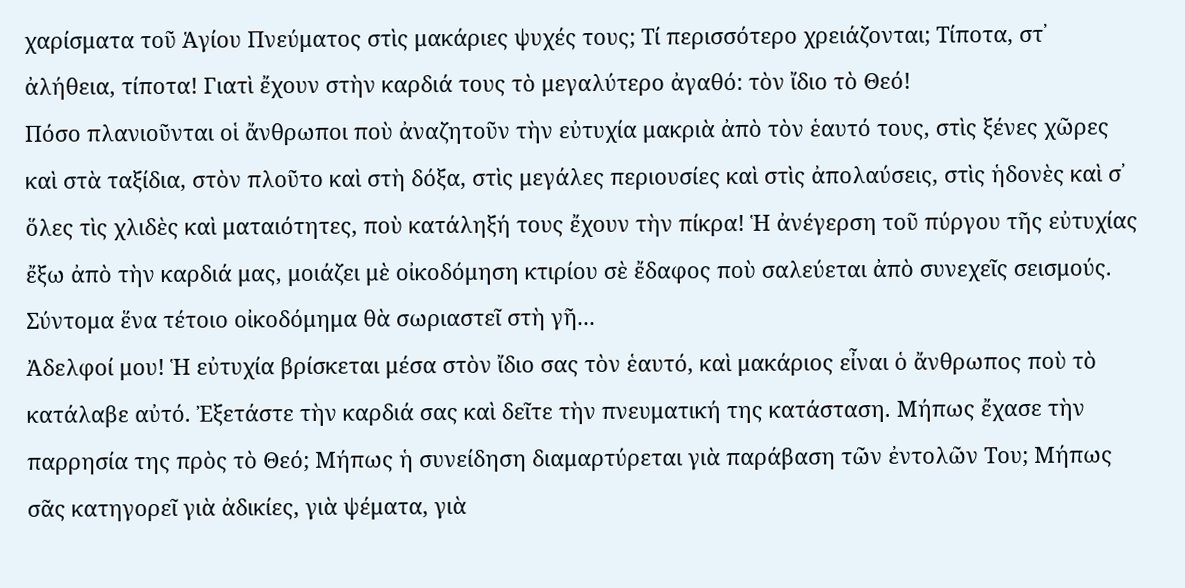χαρίσματα τοῦ Ἁγίου Πνεύματος στὶς μακάριες ψυχές τους; Τί περισσότερο χρειάζονται; Τίποτα, στ᾿ ἀλήθεια, τίποτα! Γιατὶ ἔχουν στὴν καρδιά τους τὸ μεγαλύτερο ἀγαθό: τὸν ἴδιο τὸ Θεό!
Πόσο πλανιοῦνται οἱ ἄνθρωποι ποὺ ἀναζητοῦν τὴν εὐτυχία μακριὰ ἀπὸ τὸν ἑαυτό τους, στὶς ξένες χῶρες καὶ στὰ ταξίδια, στὸν πλοῦτο καὶ στὴ δόξα, στὶς μεγάλες περιουσίες καὶ στὶς ἀπολαύσεις, στὶς ἡδονὲς καὶ σ᾿ ὅλες τὶς χλιδὲς καὶ ματαιότητες, ποὺ κατάληξή τους ἔχουν τὴν πίκρα! Ἡ ἀνέγερση τοῦ πύργου τῆς εὐτυχίας ἔξω ἀπὸ τὴν καρδιά μας, μοιάζει μὲ οἰκοδόμηση κτιρίου σὲ ἔδαφος ποὺ σαλεύεται ἀπὸ συνεχεῖς σεισμούς. Σύντομα ἕνα τέτοιο οἰκοδόμημα θὰ σωριαστεῖ στὴ γῆ...
Ἀδελφοί μου! Ἡ εὐτυχία βρίσκεται μέσα στὸν ἴδιο σας τὸν ἑαυτό, καὶ μακάριος εἶναι ὁ ἄνθρωπος ποὺ τὸ κατάλαβε αὐτό. Ἐξετάστε τὴν καρδιά σας καὶ δεῖτε τὴν πνευματική της κατάσταση. Μήπως ἔχασε τὴν παρρησία της πρὸς τὸ Θεό; Μήπως ἡ συνείδηση διαμαρτύρεται γιὰ παράβαση τῶν ἐντολῶν Του; Μήπως σᾶς κατηγορεῖ γιὰ ἀδικίες, γιὰ ψέματα, γιὰ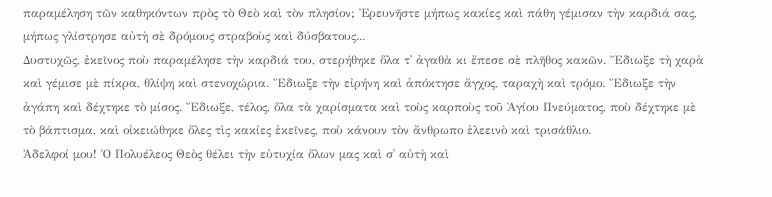παραμέληση τῶν καθηκόντων πρὸς τὸ Θεὸ καὶ τὸν πλησίον; Ἐρευνῆστε μήπως κακίες καὶ πάθη γέμισαν τὴν καρδιά σας, μήπως γλίστρησε αὐτὴ σὲ δρόμους στραβοὺς καὶ δύσβατους...
Δυστυχῶς, ἐκεῖνος ποὺ παραμέλησε τὴν καρδιά του, στερήθηκε ὅλα τ᾿ ἀγαθὰ κι ἔπεσε σὲ πλῆθος κακῶν. Ἔδιωξε τὴ χαρὰ καὶ γέμισε μὲ πίκρα, θλίψη καὶ στενοχώρια. Ἔδιωξε τὴν εἰρήνη καὶ ἀπόκτησε ἄγχος, ταραχὴ καὶ τρόμο. Ἔδιωξε τὴν ἀγάπη καὶ δέχτηκε τὸ μίσος. Ἔδιωξε, τέλος, ὅλα τὰ χαρίσματα καὶ τοὺς καρποὺς τοῦ Ἁγίου Πνεύματος, ποὺ δέχτηκε μὲ τὸ βάπτισμα, καὶ οἰκειώθηκε ὅλες τὶς κακίες ἐκεῖνες, ποὺ κάνουν τὸν ἄνθρωπο ἐλεεινὸ καὶ τρισάθλιο.
Ἀδελφοί μου! Ὁ Πολυέλεος Θεὸς θέλει τὴν εὐτυχία ὅλων μας καὶ σ᾿ αὐτὴ καὶ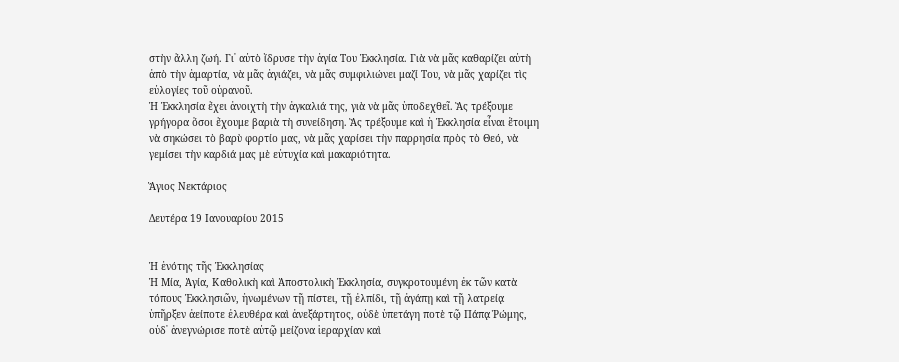στὴν ἄλλη ζωή. Γι᾿ αὐτὸ ἵδρυσε τὴν ἁγία Του Ἐκκλησία. Γιὰ νὰ μᾶς καθαρίζει αὐτὴ ἀπὸ τὴν ἁμαρτία, νὰ μᾶς ἁγιάζει, νὰ μᾶς συμφιλιώνει μαζί Του, νὰ μᾶς χαρίζει τὶς εὐλογίες τοῦ οὐρανοῦ.
Ἡ Ἐκκλησία ἔχει ἀνοιχτὴ τὴν ἀγκαλιά της, γιὰ νὰ μᾶς ὑποδεχθεῖ. Ἂς τρέξουμε γρήγορα ὅσοι ἔχουμε βαριὰ τὴ συνείδηση. Ἂς τρέξουμε καὶ ἡ Ἐκκλησία εἶναι ἕτοιμη νὰ σηκώσει τὸ βαρὺ φορτίο μας, νὰ μᾶς χαρίσει τὴν παρρησία πρὸς τὸ Θεό, νὰ γεμίσει τὴν καρδιά μας μὲ εὐτυχία καὶ μακαριότητα.

Ἅγιος Νεκτάριος

Δευτέρα 19 Ιανουαρίου 2015


Ἡ ἑνότης τῆς Ἐκκλησίας
Ἡ Μία, Ἁγία, Καθολικὴ καὶ Ἀποστολικὴ Ἐκκλησία, συγκροτουμένη ἐκ τῶν κατὰ τόπους Ἐκκλησιῶν, ἡνωμένων τῇ πίστει, τῇ ἐλπίδι, τῇ ἀγάπῃ καὶ τῇ λατρείᾳ ὑπῆρξεν ἀείποτε ἐλευθέρα καὶ ἀνεξάρτητος, οὐδὲ ὑπετάγη ποτὲ τῷ Πάπᾳ Ῥώμης, οὐδ᾿ ἀνεγνώρισε ποτὲ αὐτῷ μείζονα ἱεραρχίαν καὶ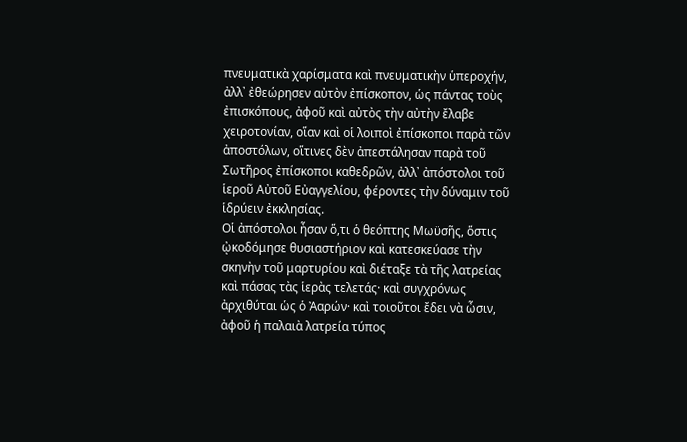πνευματικὰ χαρίσματα καὶ πνευματικὴν ὑπεροχήν, ἀλλ᾿ ἐθεώρησεν αὐτὸν ἐπίσκοπον, ὡς πάντας τοὺς ἐπισκόπους, ἀφοῦ καὶ αὐτὸς τὴν αὐτὴν ἔλαβε χειροτονίαν, οἵαν καὶ οἱ λοιποὶ ἐπίσκοποι παρὰ τῶν ἀποστόλων, οἵτινες δὲν ἀπεστάλησαν παρὰ τοῦ Σωτῆρος ἐπίσκοποι καθεδρῶν, ἀλλ᾿ ἀπόστολοι τοῦ ἱεροῦ Αὐτοῦ Εὐαγγελίου, φέροντες τὴν δύναμιν τοῦ ἱδρύειν ἐκκλησίας.
Οἱ ἀπόστολοι ἦσαν ὅ,τι ὁ θεόπτης Μωϋσῆς, ὅστις ᾠκοδόμησε θυσιαστήριον καὶ κατεσκεύασε τὴν σκηνὴν τοῦ μαρτυρίου καὶ διέταξε τὰ τῆς λατρείας καὶ πάσας τὰς ἱερὰς τελετάς· καὶ συγχρόνως ἀρχιθύται ὡς ὁ Ἀαρών· καὶ τοιοῦτοι ἔδει νὰ ὦσιν, ἀφοῦ ἡ παλαιὰ λατρεία τύπος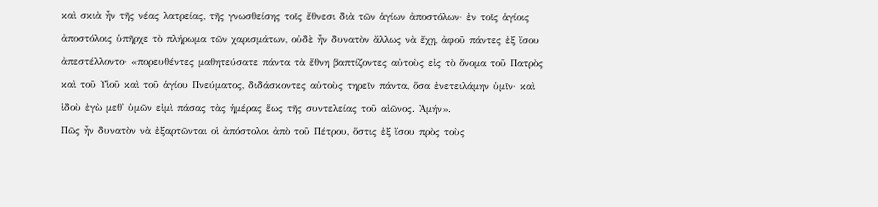καὶ σκιὰ ἦν τῆς νέας λατρείας, τῆς γνωσθείσης τοῖς ἔθνεσι διὰ τῶν ἁγίων ἀποστόλων· ἐν τοῖς ἁγίοις ἀποστόλοις ὑπῆρχε τὸ πλήρωμα τῶν χαρισμάτων, οὐδὲ ἦν δυνατὸν ἄλλως νὰ ἔχῃ, ἀφοῦ πάντες ἐξ ἴσου ἀπεστέλλοντο· «πορευθέντες μαθητεύσατε πάντα τὰ ἔθνη βαπτίζοντες αὐτοὺς εἰς τὸ ὄνομα τοῦ Πατρὸς καὶ τοῦ Υἱοῦ καὶ τοῦ ἁγίου Πνεύματος, διδάσκοντες αὐτοὺς τηρεῖν πάντα, ὅσα ἐνετειλάμην ὑμῖν· καὶ ἰδοὺ ἐγὼ μεθ᾿ ὑμῶν εἰμὶ πάσας τὰς ἡμέρας ἕως τῆς συντελείας τοῦ αἰῶνος. Ἀμήν».
Πῶς ἦν δυνατὸν νὰ ἐξαρτῶνται οἱ ἀπόστολοι ἀπὸ τοῦ Πέτρου, ὅστις ἐξ ἴσου πρὸς τοὺς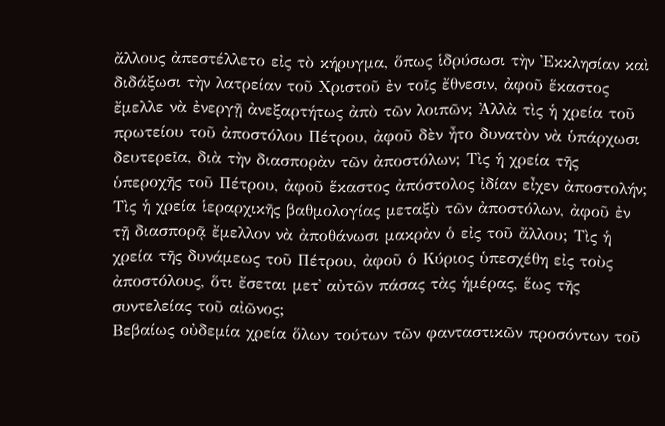ἄλλους ἀπεστέλλετο εἰς τὸ κήρυγμα, ὅπως ἱδρύσωσι τὴν Ἐκκλησίαν καὶ διδάξωσι τὴν λατρείαν τοῦ Χριστοῦ ἐν τοῖς ἔθνεσιν, ἀφοῦ ἕκαστος ἔμελλε νὰ ἐνεργῇ ἀνεξαρτήτως ἀπὸ τῶν λοιπῶν; Ἀλλὰ τὶς ἡ χρεία τοῦ πρωτείου τοῦ ἀποστόλου Πέτρου, ἀφοῦ δὲν ἦτο δυνατὸν νὰ ὑπάρχωσι δευτερεῖα, διὰ τὴν διασπορὰν τῶν ἀποστόλων; Τὶς ἡ χρεία τῆς ὑπεροχῆς τοῦ Πέτρου, ἀφοῦ ἕκαστος ἀπόστολος ἰδίαν εἶχεν ἀποστολήν; Τὶς ἡ χρεία ἱεραρχικῆς βαθμολογίας μεταξὺ τῶν ἀποστόλων, ἀφοῦ ἐν τῇ διασπορᾷ ἔμελλον νὰ ἀποθάνωσι μακρὰν ὁ εἰς τοῦ ἄλλου; Τὶς ἡ χρεία τῆς δυνάμεως τοῦ Πέτρου, ἀφοῦ ὁ Κύριος ὑπεσχέθη εἰς τοὺς ἀποστόλους, ὅτι ἔσεται μετ᾿ αὐτῶν πάσας τὰς ἡμέρας, ἕως τῆς συντελείας τοῦ αἰῶνος;
Βεβαίως οὐδεμία χρεία ὅλων τούτων τῶν φανταστικῶν προσόντων τοῦ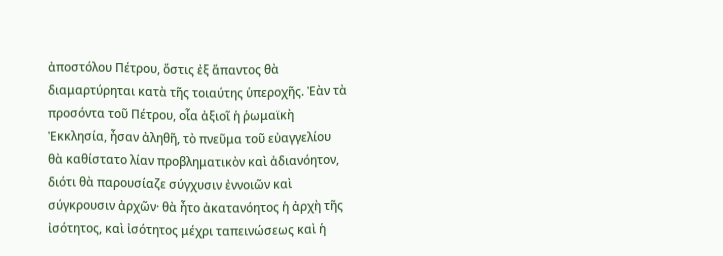ἀποστόλου Πέτρου, ὅστις ἐξ ἅπαντος θὰ διαμαρτύρηται κατὰ τῆς τοιαύτης ὑπεροχῆς. Ἐὰν τὰ προσόντα τοῦ Πέτρου, οἷα ἀξιοῖ ἡ ῥωμαϊκὴ Ἐκκλησία, ἦσαν ἀληθῆ, τὸ πνεῦμα τοῦ εὐαγγελίου θὰ καθίστατο λίαν προβληματικὸν καὶ ἀδιανόητον, διότι θὰ παρουσίαζε σύγχυσιν ἐννοιῶν καὶ σύγκρουσιν ἀρχῶν· θὰ ἦτο ἀκατανόητος ἡ ἀρχὴ τῆς ἰσότητος, καὶ ἰσότητος μέχρι ταπεινώσεως καὶ ἡ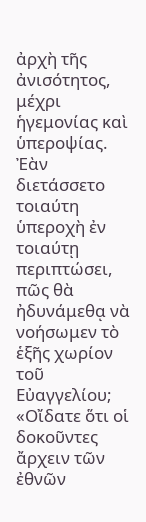ἀρχὴ τῆς ἀνισότητος, μέχρι ἡγεμονίας καὶ ὑπεροψίας. Ἐὰν διετάσσετο τοιαύτη ὑπεροχὴ ἐν τοιαύτῃ περιπτώσει, πῶς θὰ ἠδυνάμεθᾳ νὰ νοήσωμεν τὸ ἑξῆς χωρίον τοῦ Εὐαγγελίου; «Οἴδατε ὅτι οἱ δοκοῦντες ἄρχειν τῶν ἐθνῶν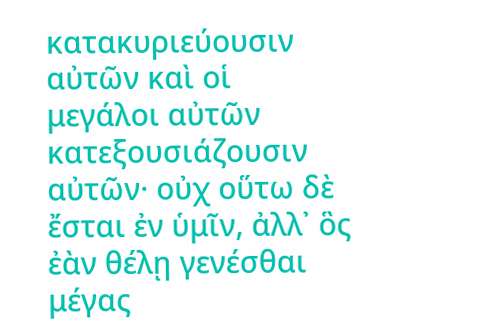κατακυριεύουσιν αὐτῶν καὶ οἱ μεγάλοι αὐτῶν κατεξουσιάζουσιν αὐτῶν· οὐχ οὕτω δὲ ἔσται ἐν ὑμῖν, ἀλλ᾿ ὃς ἐὰν θέλῃ γενέσθαι μέγας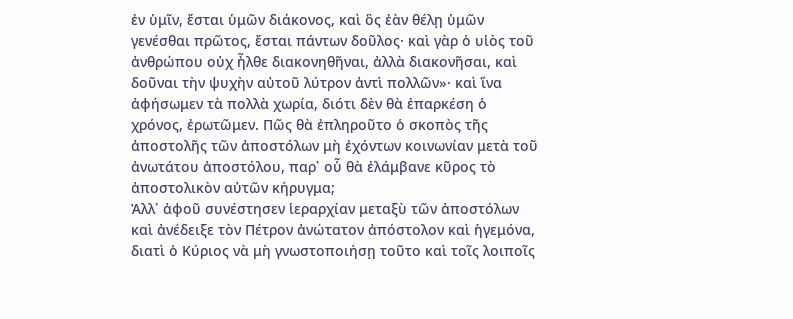ἐν ὑμῖν, ἔσται ὑμῶν διάκονος, καὶ ὃς ἐὰν θέλῃ ὑμῶν γενέσθαι πρῶτος, ἔσται πάντων δοῦλος· καὶ γὰρ ὁ υἱὸς τοῦ ἀνθρώπου οὐχ ἦλθε διακονηθῆναι, ἀλλὰ διακονῆσαι, καὶ δοῦναι τὴν ψυχὴν αὐτοῦ λύτρον ἀντὶ πολλῶν»· καὶ ἵνα ἀφήσωμεν τὰ πολλὰ χωρία, διότι δὲν θὰ ἐπαρκέση ὁ χρόνος, ἐρωτῶμεν. Πῶς θὰ ἐπληροῦτο ὁ σκοπὸς τῆς ἀποστολῆς τῶν ἀποστόλων μὴ ἐχόντων κοινωνίαν μετὰ τοῦ ἀνωτάτου ἀποστόλου, παρ᾿ οὗ θὰ ἐλάμβανε κῦρος τὸ ἀποστολικὸν αὐτῶν κήρυγμα;
Ἀλλ᾿ ἀφοῦ συνέστησεν ἱεραρχίαν μεταξὺ τῶν ἀποστόλων καὶ ἀνέδειξε τὸν Πέτρον ἀνώτατον ἀπόστολον καὶ ἡγεμόνα, διατὶ ὁ Κύριος νὰ μὴ γνωστοποιήσῃ τοῦτο καὶ τοῖς λοιποῖς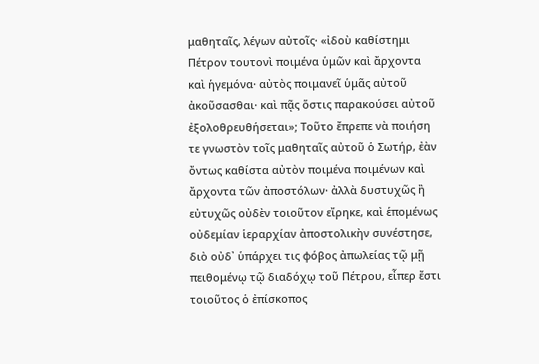μαθηταῖς, λέγων αὐτοῖς· «ἰδοὺ καθίστημι Πέτρον τουτονὶ ποιμένα ὑμῶν καὶ ἄρχοντα καὶ ἡγεμόνα· αὐτὸς ποιμανεῖ ὑμᾶς αὐτοῦ ἀκοῦσασθαι· καὶ πᾷς ὅστις παρακούσει αὐτοῦ ἐξολοθρευθήσεται»; Τοῦτο ἔπρεπε νὰ ποιήση τε γνωστὸν τοῖς μαθηταῖς αὐτοῦ ὁ Σωτήρ, ἐὰν ὄντως καθίστα αὐτὸν ποιμένα ποιμένων καὶ ἄρχοντα τῶν ἀποστόλων· ἀλλὰ δυστυχῶς ἢ εὐτυχῶς οὐδὲν τοιοῦτον εἴρηκε, καὶ ἑπομένως οὐδεμίαν ἱεραρχίαν ἀποστολικὴν συνέστησε, διὸ οὐδ᾿ ὑπάρχει τις φόβος ἀπωλείας τῷ μῇ πειθομένῳ τῷ διαδόχῳ τοῦ Πέτρου, εἶπερ ἔστι τοιοῦτος ὁ ἐπίσκοπος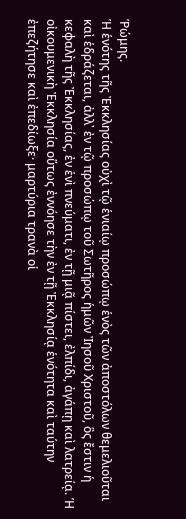Ῥώμης.
Ἡ ἑνότης τῆς Ἐκκλησίας οὐχὶ τῷ ἑνιαίῳ προσώπῳ ἑνὸς τῶν ἀποστόλων θεμελιοῦται καὶ ἑδράζεται, ἀλλ᾿ ἐν τῷ προσώπῳ τοῦ Σωτῆρος ἡμῶν Ἰησοῦ Χριστοῦ, ὃς ἔστιν ἡ κεφαλὴ τῆς Ἐκκλησίας, ἐν ἑνὶ πνεύματι, ἐν τῇ μιᾷ πίστει, ἐλπίδι, ἀγάπῃ καὶ λατρείᾳ. Ἡ οἰκουμενικὴ Ἐκκλησία οὕτως ἐννόησε τὴν ἐν τῇ Ἐκκλησίᾳ ἑνότητα καὶ ταύτην ἐπεζήτησε καὶ ἐπεδίωξε· μαρτύρια τρανὰ οἱ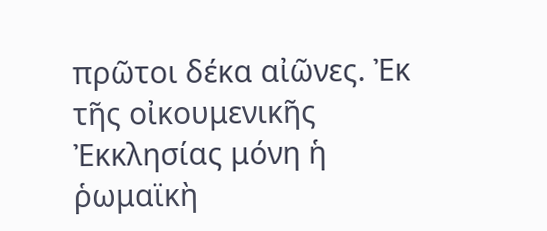πρῶτοι δέκα αἰῶνες. Ἐκ τῆς οἰκουμενικῆς Ἐκκλησίας μόνη ἡ ῥωμαϊκὴ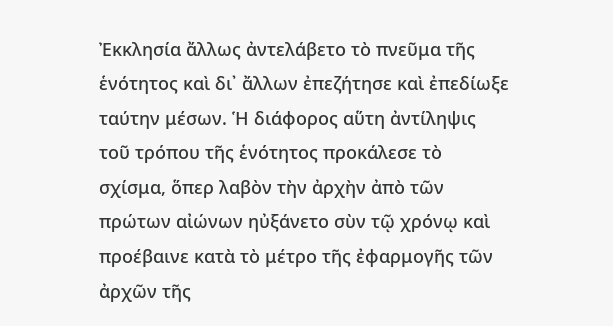Ἐκκλησία ἄλλως ἀντελάβετο τὸ πνεῦμα τῆς ἑνότητος καὶ δι᾿ ἄλλων ἐπεζήτησε καὶ ἐπεδίωξε ταύτην μέσων. Ἡ διάφορος αὕτη ἀντίληψις τοῦ τρόπου τῆς ἑνότητος προκάλεσε τὸ σχίσμα, ὅπερ λαβὸν τὴν ἀρχὴν ἀπὸ τῶν πρώτων αἰώνων ηὐξάνετο σὺν τῷ χρόνῳ καὶ προέβαινε κατὰ τὸ μέτρο τῆς ἐφαρμογῆς τῶν ἀρχῶν τῆς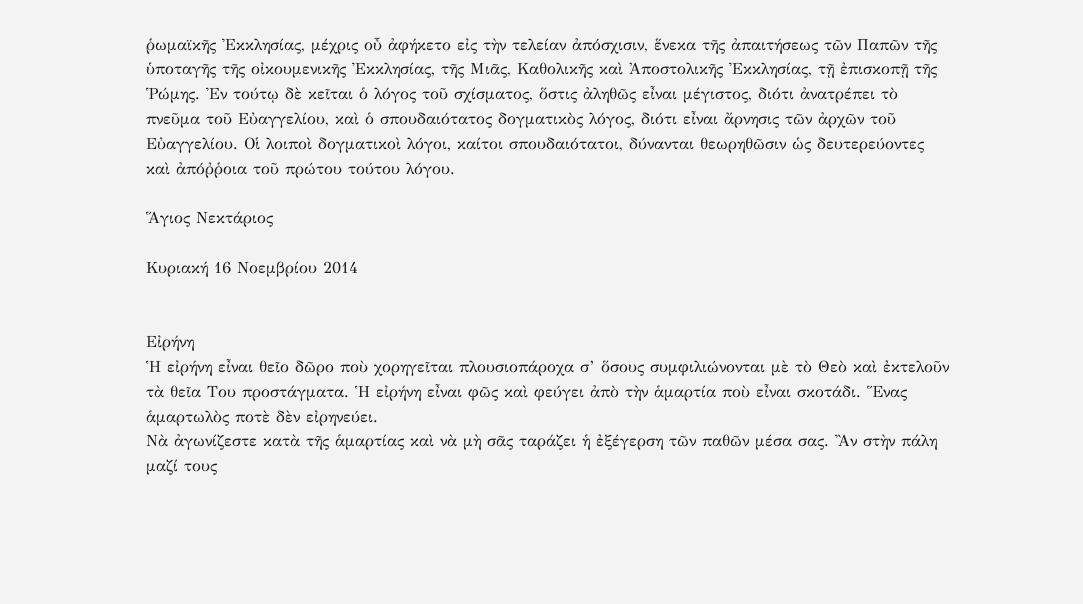ῥωμαϊκῆς Ἐκκλησίας, μέχρις οὖ ἀφήκετο εἰς τὴν τελείαν ἀπόσχισιν, ἕνεκα τῆς ἀπαιτήσεως τῶν Παπῶν τῆς ὑποταγῆς τῆς οἰκουμενικῆς Ἐκκλησίας, τῆς Μιᾶς, Καθολικῆς καὶ Ἀποστολικῆς Ἐκκλησίας, τῇ ἐπισκοπῇ τῆς Ῥώμης. Ἐν τούτῳ δὲ κεῖται ὁ λόγος τοῦ σχίσματος, ὅστις ἀληθῶς εἶναι μέγιστος, διότι ἀνατρέπει τὸ πνεῦμα τοῦ Εὐαγγελίου, καὶ ὁ σπουδαιότατος δογματικὸς λόγος, διότι εἶναι ἄρνησις τῶν ἀρχῶν τοῦ Εὐαγγελίου. Οἱ λοιποὶ δογματικοὶ λόγοι, καίτοι σπουδαιότατοι, δύνανται θεωρηθῶσιν ὡς δευτερεύοντες καὶ ἀπόῤῥοια τοῦ πρώτου τούτου λόγου.

Ἅγιος Νεκτάριος

Κυριακή 16 Νοεμβρίου 2014


Εἰρήνη
Ἡ εἰρήνη εἶναι θεῖο δῶρο ποὺ χορηγεῖται πλουσιοπάροχα σ’ ὅσους συμφιλιώνονται μὲ τὸ Θεὸ καὶ ἐκτελοῦν τὰ θεῖα Του προστάγματα. Ἡ εἰρήνη εἶναι φῶς καὶ φεύγει ἀπὸ τὴν ἁμαρτία ποὺ εἶναι σκοτάδι. Ἕνας ἁμαρτωλὸς ποτὲ δὲν εἰρηνεύει.
Νὰ ἀγωνίζεστε κατὰ τῆς ἁμαρτίας καὶ νὰ μὴ σᾶς ταράζει ἡ ἐξέγερση τῶν παθῶν μέσα σας. Ἂν στὴν πάλη μαζί τους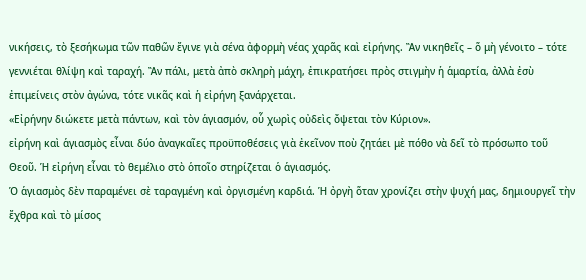νικήσεις, τὸ ξεσήκωμα τῶν παθῶν ἔγινε γιὰ σένα ἀφορμὴ νέας χαρᾶς καὶ εἰρήνης. Ἂν νικηθεῖς – ὅ μὴ γένοιτο – τότε γεννιέται θλίψη καὶ ταραχή. Ἂν πάλι, μετὰ ἀπὸ σκληρὴ μάχη, ἐπικρατήσει πρὸς στιγμὴν ἡ ἁμαρτία, ἀλλὰ ἐσὺ ἐπιμείνεις στὸν ἀγώνα, τότε νικᾶς καὶ ἡ εἰρήνη ξανάρχεται.
«Εἰρήνην διώκετε μετὰ πάντων, καὶ τὸν ἁγιασμόν, οὗ χωρὶς οὐδεὶς ὄψεται τὸν Κύριον».
εἰρήνη καὶ ἁγιασμὸς εἶναι δύο ἀναγκαῖες προϋποθέσεις γιὰ ἐκεῖνον ποὺ ζητάει μὲ πόθο νὰ δεῖ τὸ πρόσωπο τοῦ Θεοῦ. Ἡ εἰρήνη εἶναι τὸ θεμέλιο στὸ ὁποῖο στηρίζεται ὁ ἁγιασμός.
Ὁ ἁγιασμὸς δὲν παραμένει σὲ ταραγμένη καὶ ὀργισμένη καρδιά. Ἡ ὀργὴ ὅταν χρονίζει στὴν ψυχή μας, δημιουργεῖ τὴν ἔχθρα καὶ τὸ μίσος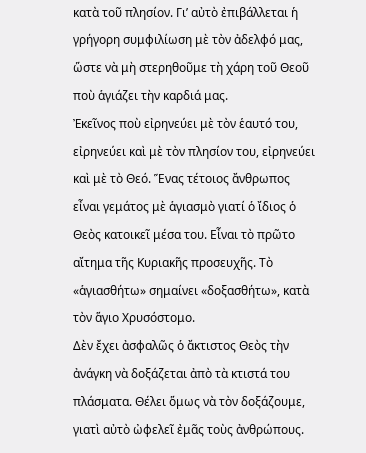κατὰ τοῦ πλησίον. Γι’ αὐτὸ ἐπιβάλλεται ἡ γρήγορη συμφιλίωση μὲ τὸν ἀδελφό μας, ὥστε νὰ μὴ στερηθοῦμε τὴ χάρη τοῦ Θεοῦ ποὺ ἁγιάζει τὴν καρδιά μας.
Ἐκεῖνος ποὺ εἰρηνεύει μὲ τὸν ἑαυτό του, εἰρηνεύει καὶ μὲ τὸν πλησίον του, εἰρηνεύει καὶ μὲ τὸ Θεό. Ἕνας τέτοιος ἄνθρωπος εἶναι γεμάτος μὲ ἁγιασμὸ γιατί ὁ ἴδιος ὁ Θεὸς κατοικεῖ μέσα του. Εἶναι τὸ πρῶτο αἴτημα τῆς Κυριακῆς προσευχῆς. Τὸ «ἁγιασθήτω» σημαίνει «δοξασθήτω», κατὰ τὸν ἅγιο Χρυσόστομο.
Δὲν ἔχει ἀσφαλῶς ὁ ἄκτιστος Θεὸς τὴν ἀνάγκη νὰ δοξάζεται ἀπὸ τὰ κτιστά του πλάσματα. Θέλει ὅμως νὰ τὸν δοξάζουμε, γιατὶ αὐτὸ ὠφελεῖ ἐμᾶς τοὺς ἀνθρώπους.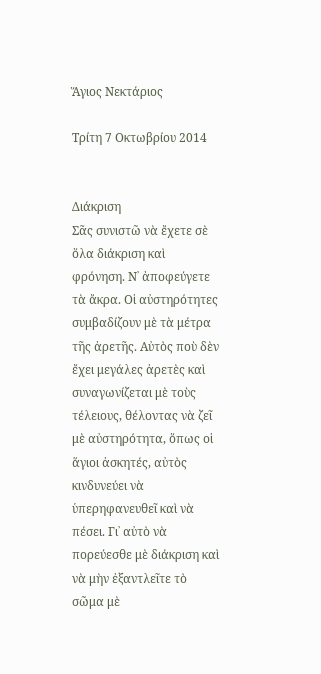Ἅγιος Νεκτάριος

Τρίτη 7 Οκτωβρίου 2014


Διάκριση
Σᾶς συνιστῶ νὰ ἔχετε σὲ ὅλα διάκριση καὶ φρόνηση. Ν᾿ ἀποφεύγετε τὰ ἄκρα. Οἱ αὐστηρότητες συμβαδίζουν μὲ τὰ μέτρα τῆς ἀρετῆς. Αὐτὸς ποὺ δὲν ἔχει μεγάλες ἀρετὲς καὶ συναγωνίζεται μὲ τοὺς τέλειους, θέλοντας νὰ ζεῖ μὲ αὐστηρότητα, ὅπως οἱ ἅγιοι ἀσκητές, αὐτὸς κινδυνεύει νὰ ὑπερηφανευθεῖ καὶ νὰ πέσει. Γι᾿ αὐτὸ νὰ πορεύεσθε μὲ διάκριση καὶ νὰ μὴν ἐξαντλεῖτε τὸ σῶμα μὲ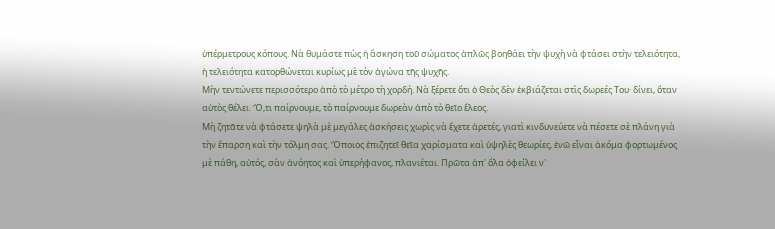ὑπέρμετρους κόπους. Νὰ θυμάστε πὼς ἡ ἄσκηση τοῦ σώματος ἁπλῶς βοηθάει τὴν ψυχὴ νὰ φτάσει στὴν τελειότητα, ἡ τελειότητα κατορθώνεται κυρίως μὲ τὸν ἀγώνα τῆς ψυχῆς.
Μὴν τεντώνετε περισσότερο ἀπὸ τὸ μέτρο τὴ χορδή. Νὰ ξέρετε ὅτι ὁ Θεὸς δὲν ἐκβιάζεται στὶς δωρεές Του· δίνει, ὅταν αὐτὸς θέλει. Ὅ,τι παίρνουμε, τὸ παίρνουμε δωρεὰν ἀπὸ τὸ θεῖο ἔλεος.
Μὴ ζητᾶτε νὰ φτάσετε ψηλὰ μὲ μεγάλες ἀσκήσεις χωρὶς νὰ ἔχετε ἀρετές, γιατὶ κινδυνεύετε νὰ πέσετε σὲ πλάνη γιὰ τὴν ἔπαρση καὶ τὴν τόλμη σας. Ὅποιος ἐπιζητεῖ θεῖα χαρίσματα καὶ ὑψηλὲς θεωρίες, ἐνῶ εἶναι ἀκόμα φορτωμένος μὲ πάθη, αὐτός, σὰν ἀνόητος καὶ ὑπερήφανος, πλανιέται. Πρῶτα ἀπ᾿ ὅλα ὀφείλει ν᾿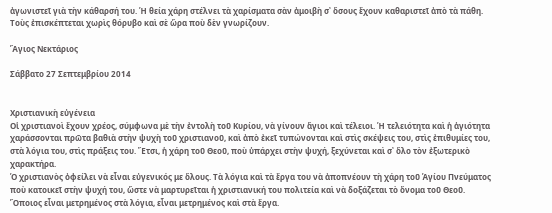ἀγωνιστεῖ γιὰ τὴν κάθαρσή του. Ἡ θεία χάρη στέλνει τὰ χαρίσματα σὰν ἀμοιβὴ σ᾿ ὅσους ἔχουν καθαριστεῖ ἀπὸ τὰ πάθη. Τοὺς ἐπισκέπτεται χωρὶς θόρυβο καὶ σὲ ὥρα ποὺ δὲν γνωρίζουν.

Ἅγιος Νεκτάριος

Σάββατο 27 Σεπτεμβρίου 2014


Χριστιανικὴ εὐγένεια
Οἱ χριστιανοὶ ἔχουν χρέος, σύμφωνα μὲ τὴν ἐντολὴ τοῦ Κυρίου, νὰ γίνουν ἅγιοι καὶ τέλειοι. Ἡ τελειότητα καὶ ἡ ἁγιότητα χαράσσονται πρῶτα βαθιὰ στὴν ψυχὴ τοῦ χριστιανοῦ, καὶ ἀπὸ ἐκεῖ τυπώνονται καὶ στὶς σκέψεις του, στὶς ἐπιθυμίες του, στὰ λόγια του, στὶς πράξεις του. Ἔτσι, ἡ χάρη τοῦ Θεοῦ, ποὺ ὑπάρχει στὴν ψυχή, ξεχύνεται καὶ σ᾿ ὅλο τὸν ἐξωτερικὸ χαρακτήρα.
Ὁ χριστιανὸς ὀφείλει νὰ εἶναι εὐγενικός με ὅλους. Τὰ λόγια καὶ τὰ ἔργα του νὰ ἀποπνέουν τὴ χάρη τοῦ Ἁγίου Πνεύματος ποὺ κατοικεῖ στὴν ψυχή του, ὥστε νὰ μαρτυρεῖται ἡ χριστιανική του πολιτεία καὶ νὰ δοξάζεται τὸ ὄνομα τοῦ Θεοῦ.
Ὅποιος εἶναι μετρημένος στὰ λόγια, εἶναι μετρημένος καὶ στὰ ἔργα.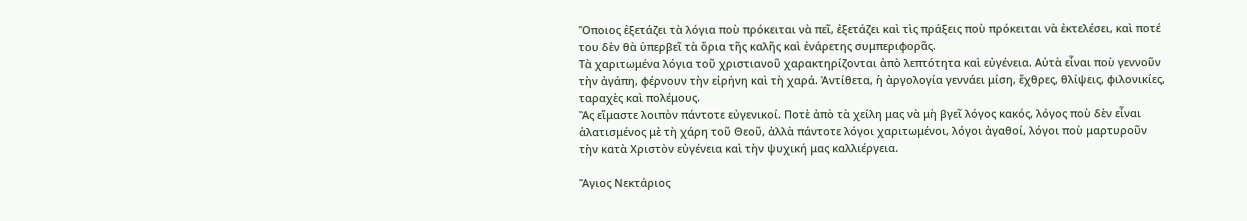Ὅποιος ἐξετάζει τὰ λόγια ποὺ πρόκειται νὰ πεῖ, ἐξετάζει καὶ τὶς πράξεις ποὺ πρόκειται νὰ ἐκτελέσει, καὶ ποτέ του δὲν θὰ ὑπερβεῖ τὰ ὅρια τῆς καλῆς καὶ ἐνάρετης συμπεριφορᾶς.
Τὰ χαριτωμένα λόγια τοῦ χριστιανοῦ χαρακτηρίζονται ἀπὸ λεπτότητα καὶ εὐγένεια. Αὐτὰ εἶναι ποὺ γεννοῦν τὴν ἀγάπη, φέρνουν τὴν εἰρήνη καὶ τὴ χαρά. Ἀντίθετα, ἡ ἀργολογία γεννάει μίση, ἔχθρες, θλίψεις, φιλονικίες, ταραχὲς καὶ πολέμους.
Ἂς εἴμαστε λοιπὸν πάντοτε εὐγενικοί. Ποτὲ ἀπὸ τὰ χείλη μας νὰ μὴ βγεῖ λόγος κακός, λόγος ποὺ δὲν εἶναι ἁλατισμένος μὲ τὴ χάρη τοῦ Θεοῦ, ἀλλὰ πάντοτε λόγοι χαριτωμένοι, λόγοι ἀγαθοί, λόγοι ποὺ μαρτυροῦν τὴν κατὰ Χριστὸν εὐγένεια καὶ τὴν ψυχική μας καλλιέργεια.

Ἅγιος Νεκτάριος